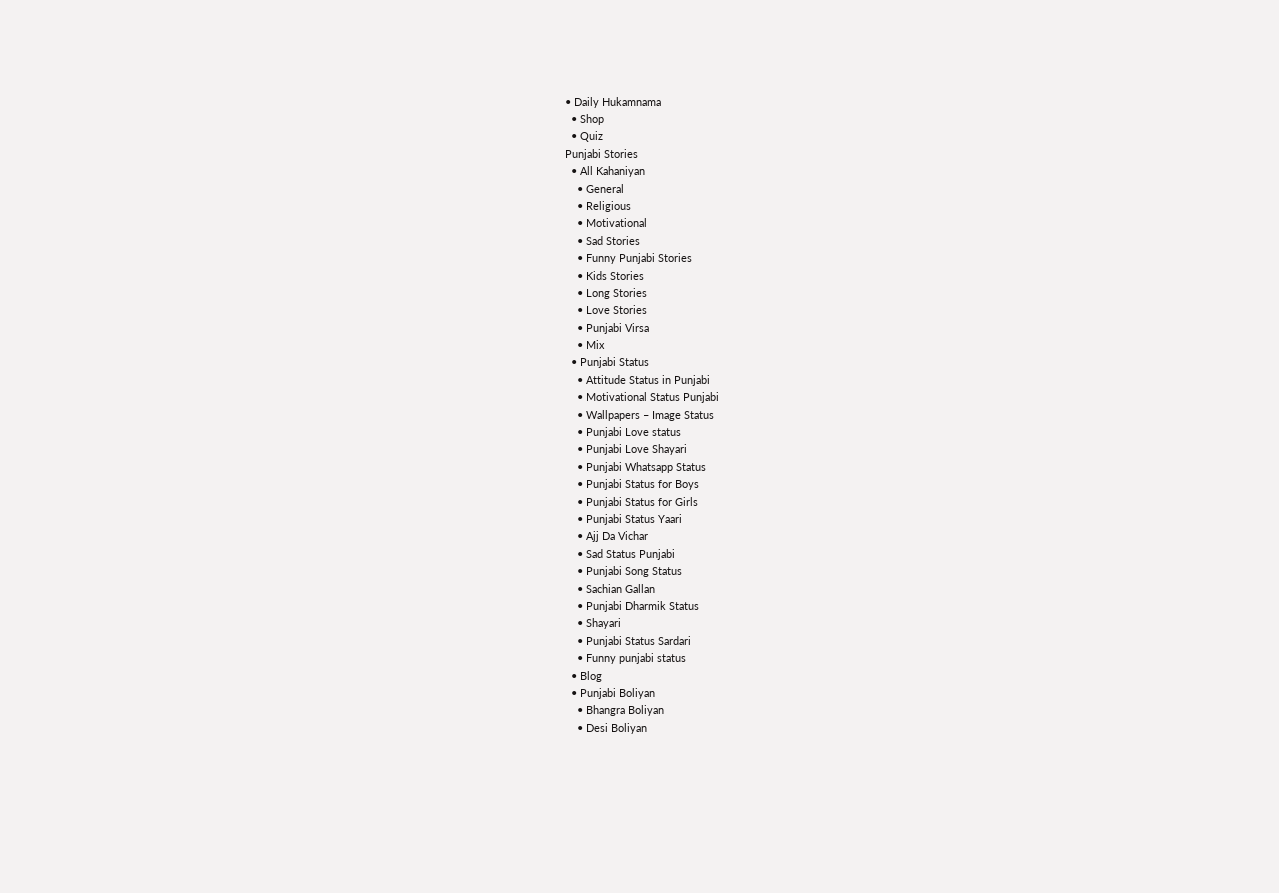• Daily Hukamnama
  • Shop
  • Quiz
Punjabi Stories
  • All Kahaniyan
    • General
    • Religious
    • Motivational
    • Sad Stories
    • Funny Punjabi Stories
    • Kids Stories
    • Long Stories
    • Love Stories
    • Punjabi Virsa
    • Mix
  • Punjabi Status
    • Attitude Status in Punjabi
    • Motivational Status Punjabi
    • Wallpapers – Image Status
    • Punjabi Love status
    • Punjabi Love Shayari
    • Punjabi Whatsapp Status
    • Punjabi Status for Boys
    • Punjabi Status for Girls
    • Punjabi Status Yaari
    • Ajj Da Vichar
    • Sad Status Punjabi
    • Punjabi Song Status
    • Sachian Gallan
    • Punjabi Dharmik Status
    • Shayari
    • Punjabi Status Sardari
    • Funny punjabi status
  • Blog
  • Punjabi Boliyan
    • Bhangra Boliyan
    • Desi Boliyan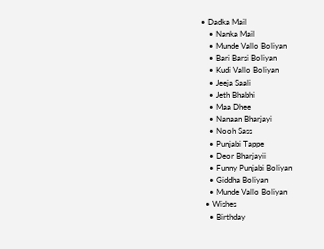• Dadka Mail
    • Nanka Mail
    • Munde Vallo Boliyan
    • Bari Barsi Boliyan
    • Kudi Vallo Boliyan
    • Jeeja Saali
    • Jeth Bhabhi
    • Maa Dhee
    • Nanaan Bharjayi
    • Nooh Sass
    • Punjabi Tappe
    • Deor Bharjayii
    • Funny Punjabi Boliyan
    • Giddha Boliyan
    • Munde Vallo Boliyan
  • Wishes
    • Birthday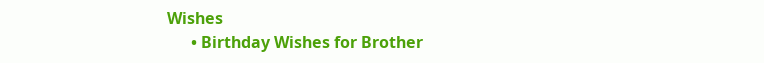Wishes
      • Birthday Wishes for Brother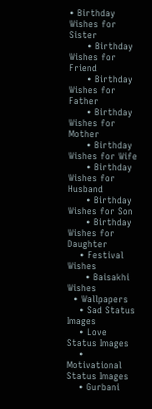• Birthday Wishes for Sister
      • Birthday Wishes for Friend
      • Birthday Wishes for Father
      • Birthday Wishes for Mother
      • Birthday Wishes for Wife
      • Birthday Wishes for Husband
      • Birthday Wishes for Son
      • Birthday Wishes for Daughter
    • Festival Wishes
      • Baisakhi Wishes
  • Wallpapers
    • Sad Status Images
    • Love Status Images
    • Motivational Status Images
    • Gurbani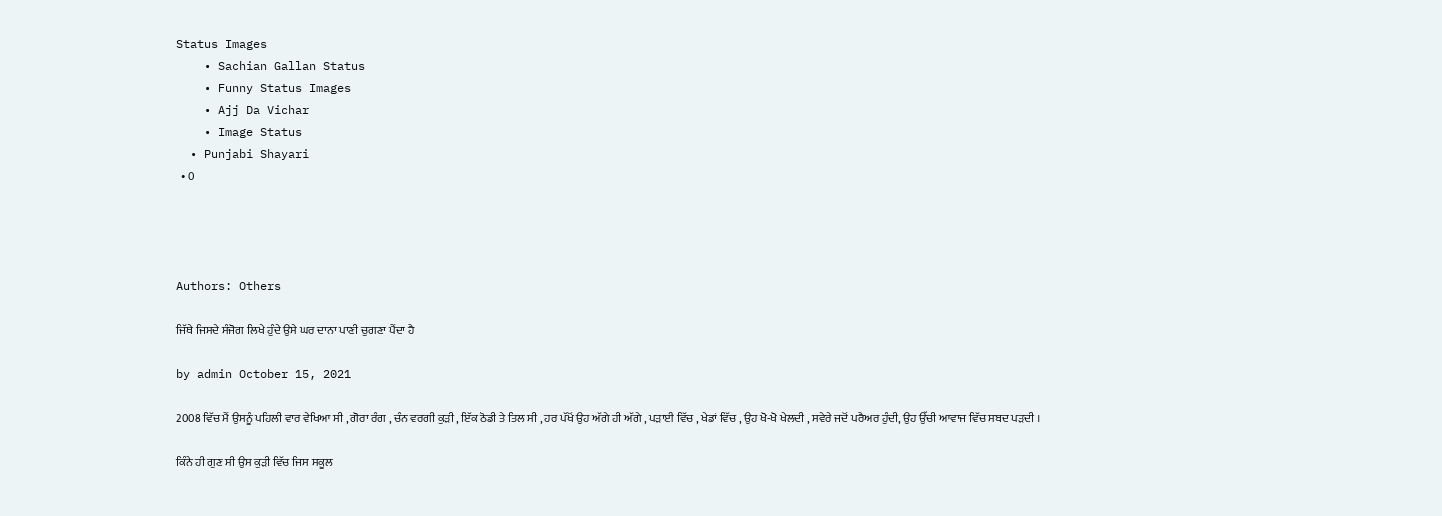Status Images
    • Sachian Gallan Status
    • Funny Status Images
    • Ajj Da Vichar
    • Image Status
  • Punjabi Shayari
  • 0




Authors: Others

ਜਿੱਥੇ ਜਿਸਦੇ ਸੰਜੋਗ ਲਿਖੇ ਹੁੰਦੇ ਉਸੇ ਘਰ ਦਾਨਾ ਪਾਣੀ ਚੁਗਣਾ ਪੈਂਦਾ ਹੈ

by admin October 15, 2021

2008 ਵਿੱਚ ਮੈਂ ਉਸਨੂੰ ਪਹਿਲੀ ਵਾਰ ਵੇਖਿਆ ਸੀ , ਗੋਰਾ ਰੰਗ , ਚੰਨ ਵਰਗੀ ਕੁੜੀ , ਇੱਕ ਠੋਡੀ ਤੇ ਤਿਲ ਸੀ , ਹਰ ਪੱਖੋਂ ਉਹ ਅੱਗੇ ਹੀ ਅੱਗੇ , ਪੜਾਈ ਵਿੱਚ , ਖੇਡਾਂ ਵਿੱਚ , ਉਹ ਖੋ-ਖੋ ਖੇਲਦੀ , ਸਵੇਰੇ ਜਦੋਂ ਪਰੈਅਰ ਹੁੰਦੀ, ਉਹ ਉੱਚੀ ਆਵਾਜ ਵਿੱਚ ਸਬਦ ਪੜਦੀ ।

ਕਿੰਨੇ ਹੀ ਗੁਣ ਸੀ ਉਸ ਕੁੜੀ ਵਿੱਚ ਜਿਸ ਸਕੂਲ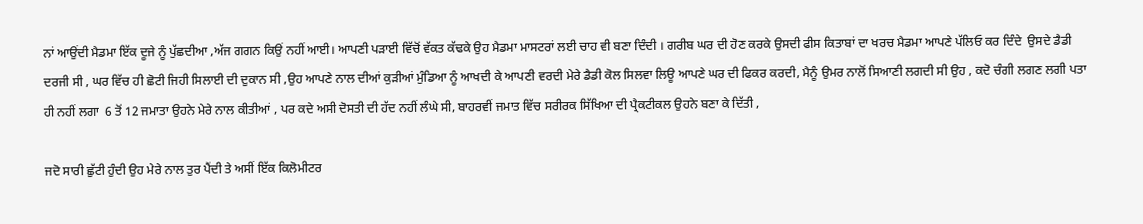ਨਾਂ ਆਉਂਦੀ ਮੈਡਮਾ ਇੱਕ ਦੂਜੇ ਨੂੰ ਪੁੱਛਦੀਆ ,ਅੱਜ ਗਗਨ ਕਿਉਂ ਨਹੀਂ ਆਈ। ਆਪਣੀ ਪੜਾਈ ਵਿੱਚੋਂ ਵੱਕਤ ਕੱਢਕੇ ਉਹ ਮੈਡਮਾ ਮਾਸਟਰਾਂ ਲਈ ਚਾਹ ਵੀ ਬਣਾ ਦਿੰਦੀ । ਗਰੀਬ ਘਰ ਦੀ ਹੋਣ ਕਰਕੇ ਉਸਦੀ ਫੀਸ ਕਿਤਾਬਾਂ ਦਾ ਖਰਚ ਮੈਡਮਾ ਆਪਣੇ ਪੱਲਿਓ ਕਰ ਦਿੰਦੇ  ਉਸਦੇ ਡੈਡੀ ਦਰਜੀ ਸੀ , ਘਰ ਵਿੱਚ ਹੀ ਛੋਟੀ ਜਿਹੀ ਸਿਲਾਈ ਦੀ ਦੁਕਾਨ ਸੀ ,ਉਹ ਆਪਣੇ ਨਾਲ ਦੀਆਂ ਕੁੜੀਆਂ ਮੁੰਡਿਆ ਨੂੰ ਆਖਦੀ ਕੇ ਆਪਣੀ ਵਰਦੀ ਮੇਰੇ ਡੈਡੀ ਕੋਲ ਸਿਲਵਾ ਲਿਊ ਆਪਣੇ ਘਰ ਦੀ ਫਿਕਰ ਕਰਦੀ, ਮੈਨੂੰ ਉਮਰ ਨਾਲੋਂ ਸਿਆਣੀ ਲਗਦੀ ਸੀ ਉਹ , ਕਦੋ ਚੰਗੀ ਲਗਣ ਲਗੀ ਪਤਾ ਹੀ ਨਹੀਂ ਲਗਾ  6 ਤੋਂ 12 ਜਮਾਤਾ ਉਹਨੇ ਮੇਰੇ ਨਾਲ ਕੀਤੀਆਂ , ਪਰ ਕਦੇ ਅਸੀ ਦੋਸਤੀ ਦੀ ਹੱਦ ਨਹੀਂ ਲੰਘੇ ਸੀ, ਬਾਹਰਵੀਂ ਜਮਾਤ ਵਿੱਚ ਸਰੀਰਕ ਸਿੱਖਿਆ ਦੀ ਪ੍ਰੈਕਟੀਕਲ ਉਹਨੇ ਬਣਾ ਕੇ ਦਿੱਤੀ ,

ਜਦੋ ਸਾਰੀ ਛੁੱਟੀ ਹੁੰਦੀ ਉਹ ਮੇਰੇ ਨਾਲ ਤੁਰ ਪੈਂਦੀ ਤੇ ਅਸੀਂ ਇੱਕ ਕਿਲੋਮੀਟਰ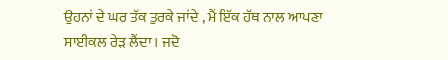ਉਹਨਾਂ ਦੇ ਘਰ ਤੱਕ ਤੁਰਕੇ ਜਾਂਦੇ , ਮੈਂ ਇੱਕ ਹੱਥ ਨਾਲ ਆਪਣਾ ਸਾਈਕਲ ਰੇੜ ਲੈਂਦਾ। ਜਦੋ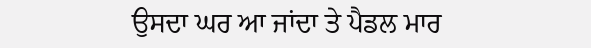ਉਸਦਾ ਘਰ ਆ ਜਾਂਦਾ ਤੇ ਪੈਡਲ ਮਾਰ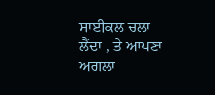ਸਾਈਕਲ ਚਲਾ ਲੈਂਦਾ , ਤੇ ਆਪਣਾ ਅਗਲਾ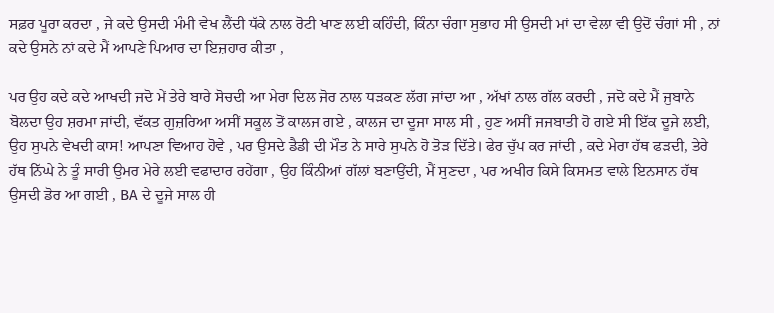ਸਫ਼ਰ ਪੂਰਾ ਕਰਦਾ , ਜੇ ਕਦੇ ਉਸਦੀ ਮੰਮੀ ਵੇਖ ਲੈਂਦੀ ਧੱਕੇ ਨਾਲ ਰੋਟੀ ਖਾਣ ਲਈ ਕਹਿੰਦੀ, ਕਿੰਨਾ ਚੰਗਾ ਸੁਭਾਹ ਸੀ ਉਸਦੀ ਮਾਂ ਦਾ ਵੇਲਾ ਵੀ ਉਦੋਂ ਚੰਗਾਂ ਸੀ , ਨਾਂ ਕਦੇ ਉਸਨੇ ਨਾਂ ਕਦੇ ਮੈਂ ਆਪਣੇ ਪਿਆਰ ਦਾ ਇਜ਼ਹਾਰ ਕੀਤਾ ,

ਪਰ ਉਹ ਕਦੇ ਕਦੇ ਆਖਦੀ ਜਦੋ ਮੇਂ ਤੇਰੇ ਬਾਰੇ ਸੋਚਦੀ ਆ ਮੇਰਾ ਦਿਲ ਜੋਰ ਨਾਲ ਧੜਕਣ ਲੱਗ ਜਾਂਦਾ ਆ , ਅੱਖਾਂ ਨਾਲ ਗੱਲ ਕਰਦੀ , ਜਦੋ ਕਦੇ ਮੈਂ ਜੁਬਾਨੇ ਬੋਲਦਾ ਉਹ ਸ਼ਰਮਾ ਜਾਂਦੀ, ਵੱਕਤ ਗੁਜ਼ਰਿਆ ਅਸੀਂ ਸਕੂਲ ਤੋਂ ਕਾਲਜ ਗਏ , ਕਾਲਜ ਦਾ ਦੂਜਾ ਸਾਲ ਸੀ , ਹੁਣ ਅਸੀਂ ਜਜਬਾਤੀ ਹੋ ਗਏ ਸੀ ਇੱਕ ਦੂਜੇ ਲਈ, ਉਹ ਸੁਪਨੇ ਵੇਖਦੀ ਕਾਸ! ਆਪਣਾ ਵਿਆਹ ਹੋਵੇ , ਪਰ ਉਸਦੇ ਡੈਡੀ ਦੀ ਮੌਤ ਨੇ ਸਾਰੇ ਸੁਪਨੇ ਹੋ ਤੋੜ ਦਿੱਤੇ। ਫੇਰ ਚੁੱਪ ਕਰ ਜਾਂਦੀ , ਕਦੇ ਮੇਰਾ ਹੱਥ ਫੜਦੀ, ਤੇਰੇ ਹੱਥ ਨਿੱਘੇ ਨੇ ਤੂੰ ਸਾਰੀ ਉਮਰ ਮੇਰੇ ਲਈ ਵਫਾਦਾਰ ਰਹੇਂਗਾ , ਉਹ ਕਿੰਨੀਆਂ ਗੱਲਾਂ ਬਣਾਉਂਦੀ, ਮੈਂ ਸੁਣਦਾ , ਪਰ ਅਖੀਰ ਕਿਸੇ ਕਿਸਮਤ ਵਾਲੇ ਇਨਸਾਨ ਹੱਥ ਉਸਦੀ ਡੋਰ ਆ ਗਈ , BA ਦੇ ਦੂਜੇ ਸਾਲ ਹੀ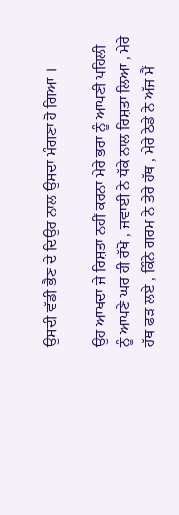ਉਸਦੀ ਵੱਡੀ ਭੈਣ ਦੇ ਦਿਉਰ ਨਾਲ ਉਸਦਾ ਮੰਗਣਾ ਹੋ ਗਿਆ ।

ਉਹ ਆਖਦਾ ਜੇ ਰਿਸ਼ਤਾ ਨਹੀਂ ਕਰਨਾ ਮੇਰੇ ਭਰਾ ਨੂੰ ਆਪਣੀ ਪਹਿਲੀ ਨੂੰ ਆਪਣੇ ਘਰ ਹੀ ਰੱਖੋ , ਜਵਾਈ ਨੇ ਧੱਕੇ ਨਾਲ ਰਿਸ਼ਤਾ ਲਿਆ , ਮੇਰੇ ਹੱਥ ਫੜ ਲਏ , ਕਿੰਨੇ ਗਰਮ ਨੇ ਤੇਰੇ ਹੱਥ , ਮੇਰੇ ਠੇਡੇ ਨੇ ਅੱਜ ਮੈਂ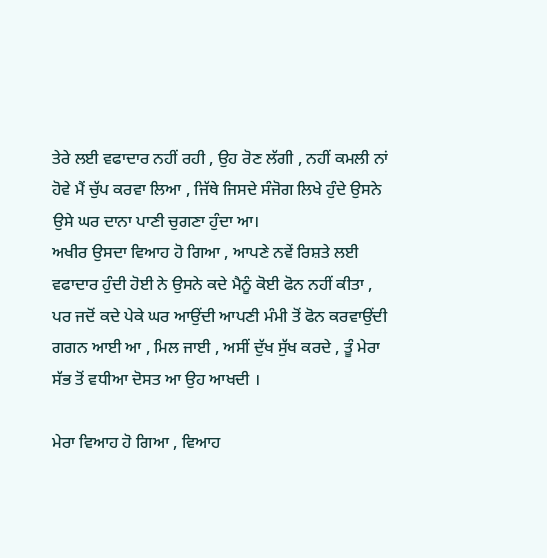ਤੇਰੇ ਲਈ ਵਫਾਦਾਰ ਨਹੀਂ ਰਹੀ , ਉਹ ਰੋਣ ਲੱਗੀ , ਨਹੀਂ ਕਮਲੀ ਨਾਂ ਹੋਵੇ ਮੈਂ ਚੁੱਪ ਕਰਵਾ ਲਿਆ , ਜਿੱਥੇ ਜਿਸਦੇ ਸੰਜੋਗ ਲਿਖੇ ਹੁੰਦੇ ਉਸਨੇ ਉਸੇ ਘਰ ਦਾਨਾ ਪਾਣੀ ਚੁਗਣਾ ਹੁੰਦਾ ਆ।
ਅਖੀਰ ਉਸਦਾ ਵਿਆਹ ਹੋ ਗਿਆ , ਆਪਣੇ ਨਵੇਂ ਰਿਸ਼ਤੇ ਲਈ ਵਫਾਦਾਰ ਹੁੰਦੀ ਹੋਈ ਨੇ ਉਸਨੇ ਕਦੇ ਮੈਨੂੰ ਕੋਈ ਫੋਨ ਨਹੀਂ ਕੀਤਾ , ਪਰ ਜਦੋਂ ਕਦੇ ਪੇਕੇ ਘਰ ਆਉਂਦੀ ਆਪਣੀ ਮੰਮੀ ਤੋਂ ਫੋਨ ਕਰਵਾਉਂਦੀ ਗਗਨ ਆਈ ਆ , ਮਿਲ ਜਾਈ , ਅਸੀਂ ਦੁੱਖ ਸੁੱਖ ਕਰਦੇ , ਤੂੰ ਮੇਰਾ ਸੱਭ ਤੋਂ ਵਧੀਆ ਦੋਸਤ ਆ ਉਹ ਆਖਦੀ ।

ਮੇਰਾ ਵਿਆਹ ਹੋ ਗਿਆ , ਵਿਆਹ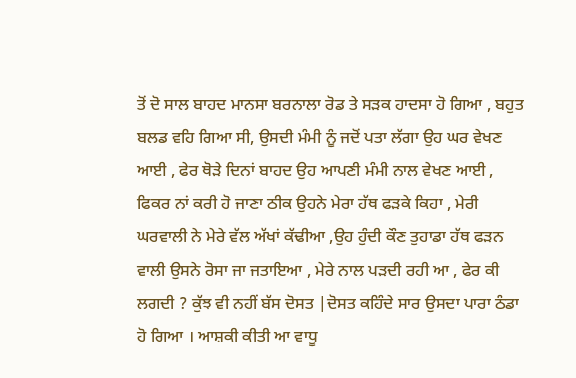ਤੋਂ ਦੋ ਸਾਲ ਬਾਹਦ ਮਾਨਸਾ ਬਰਨਾਲਾ ਰੋਡ ਤੇ ਸੜਕ ਹਾਦਸਾ ਹੋ ਗਿਆ , ਬਹੁਤ ਬਲਡ ਵਹਿ ਗਿਆ ਸੀ, ਉਸਦੀ ਮੰਮੀ ਨੂੰ ਜਦੋਂ ਪਤਾ ਲੱਗਾ ਉਹ ਘਰ ਵੇਖਣ ਆਈ , ਫੇਰ ਥੋੜੇ ਦਿਨਾਂ ਬਾਹਦ ਉਹ ਆਪਣੀ ਮੰਮੀ ਨਾਲ ਵੇਖਣ ਆਈ , ਫਿਕਰ ਨਾਂ ਕਰੀ ਹੋ ਜਾਣਾ ਠੀਕ ਉਹਨੇ ਮੇਰਾ ਹੱਥ ਫੜਕੇ ਕਿਹਾ , ਮੇਰੀ ਘਰਵਾਲੀ ਨੇ ਮੇਰੇ ਵੱਲ ਅੱਖਾਂ ਕੱਢੀਆ ,ਉਹ ਹੁੰਦੀ ਕੌਣ ਤੁਹਾਡਾ ਹੱਥ ਫੜਨ ਵਾਲੀ ਉਸਨੇ ਰੋਸਾ ਜਾ ਜਤਾਇਆ , ਮੇਰੇ ਨਾਲ ਪੜਦੀ ਰਹੀ ਆ , ਫੇਰ ਕੀ ਲਗਦੀ ? ਕੁੱਝ ਵੀ ਨਹੀਂ ਬੱਸ ਦੋਸਤ |ਦੋਸਤ ਕਹਿੰਦੇ ਸਾਰ ਉਸਦਾ ਪਾਰਾ ਠੰਡਾ ਹੋ ਗਿਆ । ਆਸ਼ਕੀ ਕੀਤੀ ਆ ਵਾਧੂ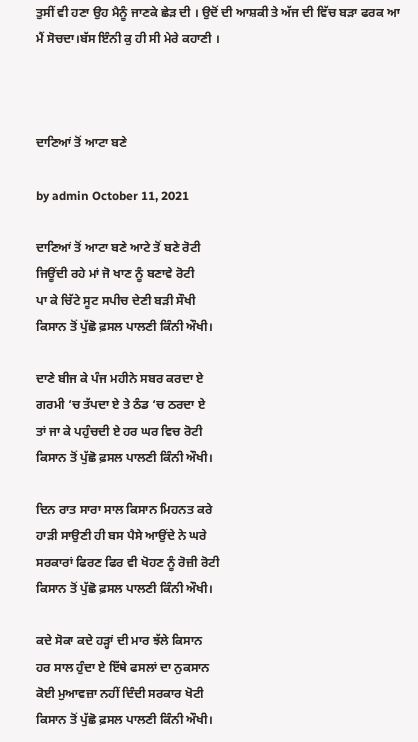ਤੁਸੀਂ ਵੀ ਹਣਾ ਉਹ ਮੈਨੂੰ ਜਾਣਕੇ ਛੇੜ ਦੀ । ਉਦੋਂ ਦੀ ਆਸ਼ਕੀ ਤੇ ਅੱਜ ਦੀ ਵਿੱਚ ਬੜਾ ਫਰਕ ਆ ਮੈਂ ਸੋਚਦਾ।ਬੱਸ ਇੰਨੀ ਕੁ ਹੀ ਸੀ ਮੇਰੇ ਕਹਾਣੀ ।



ਦਾਣਿਆਂ ਤੋਂ ਆਟਾ ਬਣੇ

by admin October 11, 2021

ਦਾਣਿਆਂ ਤੋਂ ਆਟਾ ਬਣੇ ਆਟੇ ਤੋਂ ਬਣੇ ਰੋਟੀ
ਜਿਊਂਦੀ ਰਹੇ ਮਾਂ ਜੋ ਖਾਣ ਨੂੰ ਬਣਾਵੇ ਰੋਟੀ
ਪਾ ਕੇ ਚਿੱਟੇ ਸੂਟ ਸਪੀਚ ਦੇਣੀ ਬੜੀ ਸੌਖੀ
ਕਿਸਾਨ ਤੋਂ ਪੁੱਛੋ ਫ਼ਸਲ ਪਾਲਣੀ ਕਿੰਨੀ ਔਖੀ‌।

ਦਾਣੇ ਬੀਜ ਕੇ ਪੰਜ ਮਹੀਨੇ ਸਬਰ ਕਰਦਾ ਏ
ਗਰਮੀ ‘ਚ ਤੱਪਦਾ ਏ ਤੇ ਠੰਡ ‘ਚ ਠਰਦਾ ਏ
ਤਾਂ ਜਾ ਕੇ ਪਹੁੰਚਦੀ ਏ ਹਰ ਘਰ ਵਿਚ ਰੋਟੀ
ਕਿਸਾਨ ਤੋਂ ਪੁੱਛੋ ਫ਼ਸਲ ਪਾਲਣੀ ਕਿੰਨੀ ਔਖੀ‌।

ਦਿਨ ਰਾਤ ਸਾਰਾ ਸਾਲ ਕਿਸਾਨ ਮਿਹਨਤ ਕਰੇ
ਹਾੜੀ ਸਾਉਣੀ ਹੀ ਬਸ ਪੈਸੇ ਆਉਂਦੇ ਨੇ ਘਰੇ
ਸਰਕਾਰਾਂ ਫਿਰਣ ਫਿਰ ਵੀ ਖੋਹਣ ਨੂੰ ਰੋਜ਼ੀ ਰੋਟੀ
ਕਿਸਾਨ ਤੋਂ ਪੁੱਛੋ ਫ਼ਸਲ ਪਾਲਣੀ ਕਿੰਨੀ ਔਖੀ‌।

ਕਦੇ ਸੋਕਾ ਕਦੇ ਹੜ੍ਹਾਂ ਦੀ ਮਾਰ ਝੱਲੇ ਕਿਸਾਨ
ਹਰ ਸਾਲ ਹੁੰਦਾ ਏ ਇੱਥੇ ਫਸਲਾਂ ਦਾ ਨੁਕਸਾਨ
ਕੋਈ ਮੁਆਵਜ਼ਾ ਨਹੀਂ ਦਿੰਦੀ ਸਰਕਾਰ ਖੋਟੀ
ਕਿਸਾਨ ਤੋਂ ਪੁੱਛੋ ਫ਼ਸਲ ਪਾਲਣੀ ਕਿੰਨੀ ਔਖੀ‌।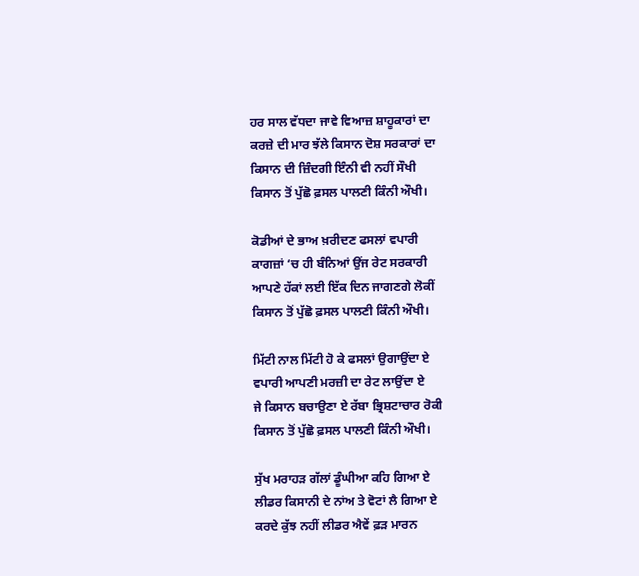ਹਰ ਸਾਲ ਵੱਧਦਾ ਜਾਵੇ ਵਿਆਜ਼ ਸ਼ਾਹੂਕਾਰਾਂ ਦਾ
ਕਰਜ਼ੇ ਦੀ ਮਾਰ ਝੱਲੇ ਕਿਸਾਨ ਦੋਸ਼ ਸਰਕਾਰਾਂ ਦਾ
ਕਿਸਾਨ ਦੀ ਜ਼ਿੰਦਗੀ ਇੰਨੀ ਵੀ ਨਹੀਂ ਸੌਖੀ
ਕਿਸਾਨ ਤੋਂ ਪੁੱਛੋ ਫ਼ਸਲ ਪਾਲਣੀ ਕਿੰਨੀ ਔਖੀ‌।

ਕੋਡੀਆਂ ਦੇ ਭਾਅ ਖ਼ਰੀਦਣ ਫਸਲਾਂ ਵਪਾਰੀ
ਕਾਗਜ਼ਾਂ ‘ਚ ਹੀ ਬੰਨਿਆਂ ਉਂਜ ਰੇਟ ਸਰਕਾਰੀ
ਆਪਣੇ ਹੱਕਾਂ ਲਈ ਇੱਕ ਦਿਨ ਜਾਗਣਗੇ ਲੋਕੀਂ
ਕਿਸਾਨ ਤੋਂ ਪੁੱਛੋ ਫ਼ਸਲ ਪਾਲਣੀ ਕਿੰਨੀ ਔਖੀ‌।

ਮਿੱਟੀ ਨਾਲ ਮਿੱਟੀ ਹੋ ਕੇ ਫਸਲਾਂ ਉਗਾਉਂਦਾ ਏ
ਵਪਾਰੀ ਆਪਣੀ ਮਰਜ਼ੀ ਦਾ ਰੇਟ ਲਾਉਂਦਾ ਏ
ਜੇ ਕਿਸਾਨ ਬਚਾਉਣਾ ਏ ਰੱਬਾ ਭ੍ਰਿਸ਼ਟਾਚਾਰ ਰੋਕੀ
ਕਿਸਾਨ ਤੋਂ ਪੁੱਛੋ ਫ਼ਸਲ ਪਾਲਣੀ ਕਿੰਨੀ ਔਖੀ‌।

ਸੁੱਖ ਮਰਾਹੜ ਗੱਲਾਂ ਡੂੰਘੀਆ ਕਹਿ ਗਿਆ ਏ
ਲੀਡਰ ਕਿਸਾਨੀ ਦੇ ਨਾਂਅ ਤੇ ਵੋਟਾਂ ਲੈ ਗਿਆ ਏ
ਕਰਦੇ ਕੁੱਝ ਨਹੀਂ ਲੀਡਰ ਐਵੇਂ ਫ਼ੜ ਮਾਰਨ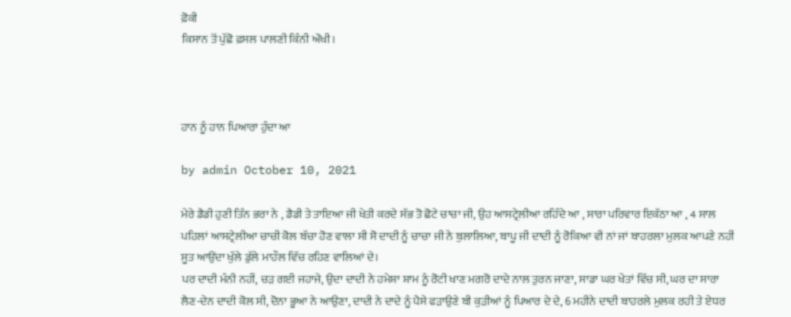ਫ਼ੋਕੀ
ਕਿਸਾਨ ਤੋਂ ਪੁੱਛੋ ਫ਼ਸਲ ਪਾਲਣੀ ਕਿੰਨੀ ਔਖੀ।



ਹਾਨ ਨੂੰ ਹਾਨ ਪਿਆਰਾ ਹੁੰਦਾ ਆ

by admin October 10, 2021

ਮੇਰੇ ਡੈਡੀ ਹੁਣੀ ਤਿੰਨ ਭਰਾ ਨੇ , ਡੈਡੀ ਤੇ ਤਾਇਆ ਜੀ ਖੇਤੀ ਕਰਦੇ ਸੱਭ ਤੋ ਛੋਟੇ ਚਾਚਾ ਜੀ, ਉਹ ਆਸਟ੍ਰੇਲੀਆ ਰਹਿੰਦੇ ਆ , ਸਾਰਾ ਪਰਿਵਾਰ ਇਕੱਠਾ ਆ , 4 ਸਾਲ ਪਹਿਲਾਂ ਆਸਟ੍ਰੇਲੀਆ ਚਾਚੀ ਕੋਲ ਬੱਚਾ ਹੋਣ ਵਾਲਾ ਸੀ ਸੋ ਦਾਦੀ ਨੂੰ ਚਾਚਾ ਜੀ ਨੇ ਬੁਲਾਲਿਆ, ਬਾਪੂ ਜੀ ਦਾਦੀ ਨੂੰ ਰੋਕਿਆ ਵੀ ਨਾਂ ਜਾਂ ਬਾਹਰਲਾ ਮੁਲਕ ਆਪਣੇ ਨਹੀਂ ਸੂਤ ਆਉਂਦਾ ਖੁੱਲੇ ਡੁੱਲੇ ਮਾਹੌਲ ਵਿੱਚ ਰਹਿਣ ਵਾਲਿਆਂ ਦੇ।
ਪਰ ਦਾਦੀ ਮੰਨੀ ਨਹੀਂ, ਚੜ ਗਈ ਜਹਾਜੇ, ਉਦਾ ਦਾਦੀ ਨੇ ਹਮੇਸ਼ਾ ਸ਼ਾਮ ਨੂੰ ਰੋਟੀ ਖਾਣ ਮਗਰੋ ਦਾਦੇ ਨਾਲ ਤੁਰਨ ਜਾਣਾ, ਸਾਡਾ ਘਰ ਖੇਤਾਂ ਵਿੱਚ ਸੀ, ਘਰ ਦਾ ਸਾਰਾ ਲੈਣ-ਦੇਨ ਦਾਦੀ ਕੋਲ ਸੀ, ਦੋਨਾ ਭੂਆ ਨੇ ਆਉਣਾ, ਦਾਦੀ ਨੇ ਦਾਦੇ ਨੂੰ ਪੈਸੇ ਫੜਾਉਣੇ ਬੀ ਕੁੜੀਆਂ ਨੂੰ ਪਿਆਰ ਦੇ ਦੇ, 6 ਮਹੀਨੇ ਦਾਦੀ ਬਾਹਰਲੇ ਮੁਲਕ ਰਹੀ ਤੇ ਏਧਰ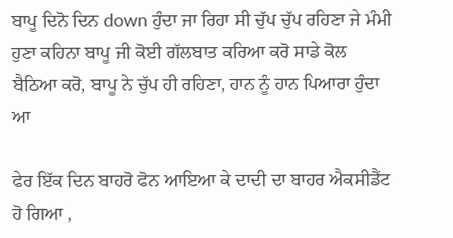ਬਾਪੂ ਦਿਨੋ ਦਿਨ down ਹੁੰਦਾ ਜਾ ਰਿਹਾ ਸੀ ਚੁੱਪ ਚੁੱਪ ਰਹਿਣਾ ਜੇ ਮੰਮੀ ਹੁਣਾ ਕਹਿਨਾ ਬਾਪੂ ਜੀ ਕੋਈ ਗੱਲਬਾਤ ਕਰਿਆ ਕਰੋ ਸਾਡੇ ਕੋਲ ਬੈਠਿਆ ਕਰੋ, ਬਾਪੂ ਨੇ ਚੁੱਪ ਹੀ ਰਹਿਣਾ, ਹਾਨ ਨੂੰ ਹਾਨ ਪਿਆਰਾ ਹੁੰਦਾ ਆ

ਫੇਰ ਇੱਕ ਦਿਨ ਬਾਹਰੋ ਫੋਨ ਆਇਆ ਕੇ ਦਾਦੀ ਦਾ ਬਾਹਰ ਐਕਸੀਡੈਂਟ ਹੋ ਗਿਆ ,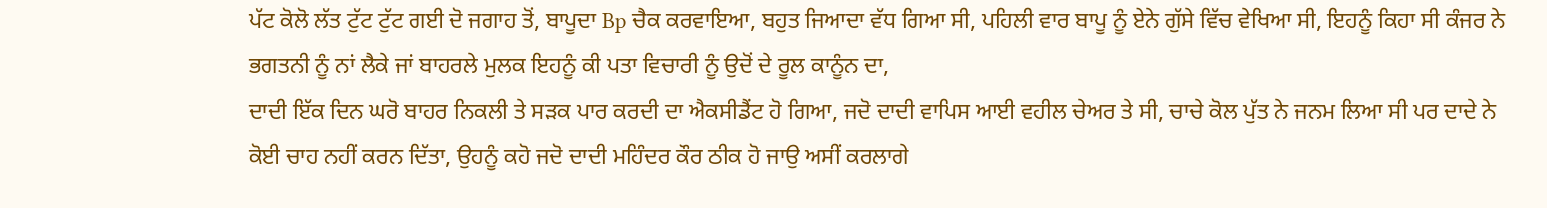ਪੱਟ ਕੋਲੋ ਲੱਤ ਟੁੱਟ ਟੁੱਟ ਗਈ ਦੋ ਜਗਾਹ ਤੋਂ, ਬਾਪੂਦਾ Bp ਚੈਕ ਕਰਵਾਇਆ, ਬਹੁਤ ਜਿਆਦਾ ਵੱਧ ਗਿਆ ਸੀ, ਪਹਿਲੀ ਵਾਰ ਬਾਪੂ ਨੂੰ ਏਨੇ ਗੁੱਸੇ ਵਿੱਚ ਵੇਖਿਆ ਸੀ, ਇਹਨੂੰ ਕਿਹਾ ਸੀ ਕੰਜਰ ਨੇ ਭਗਤਨੀ ਨੂੰ ਨਾਂ ਲੈਕੇ ਜਾਂ ਬਾਹਰਲੇ ਮੁਲਕ ਇਹਨੂੰ ਕੀ ਪਤਾ ਵਿਚਾਰੀ ਨੂੰ ਉਦੋਂ ਦੇ ਰੂਲ ਕਾਨੂੰਨ ਦਾ,
ਦਾਦੀ ਇੱਕ ਦਿਨ ਘਰੋ ਬਾਹਰ ਨਿਕਲੀ ਤੇ ਸੜਕ ਪਾਰ ਕਰਦੀ ਦਾ ਐਕਸੀਡੈਂਟ ਹੋ ਗਿਆ, ਜਦੋ ਦਾਦੀ ਵਾਪਿਸ ਆਈ ਵਹੀਲ ਚੇਅਰ ਤੇ ਸੀ, ਚਾਚੇ ਕੋਲ ਪੁੱਤ ਨੇ ਜਨਮ ਲਿਆ ਸੀ ਪਰ ਦਾਦੇ ਨੇ ਕੋਈ ਚਾਹ ਨਹੀਂ ਕਰਨ ਦਿੱਤਾ, ਉਹਨੂੰ ਕਹੋ ਜਦੋ ਦਾਦੀ ਮਹਿੰਦਰ ਕੌਰ ਠੀਕ ਹੋ ਜਾਉ ਅਸੀਂ ਕਰਲਾਗੇ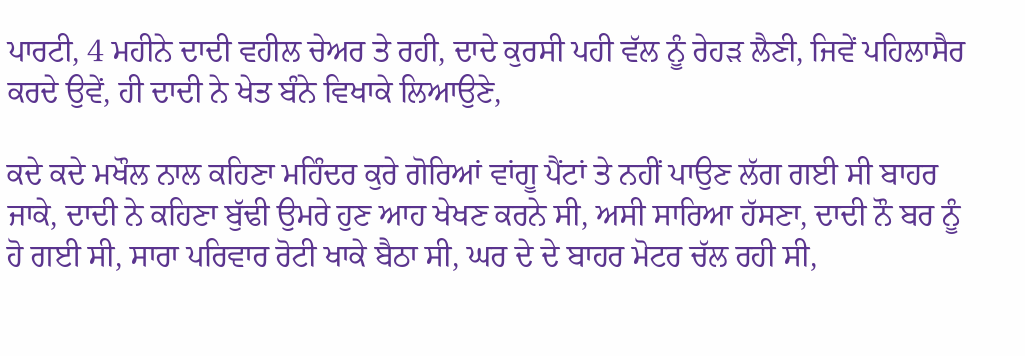ਪਾਰਟੀ, 4 ਮਹੀਨੇ ਦਾਦੀ ਵਹੀਲ ਚੇਅਰ ਤੇ ਰਹੀ, ਦਾਦੇ ਕੁਰਸੀ ਪਹੀ ਵੱਲ ਨੂੰ ਰੇਹੜ ਲੈਣੀ, ਜਿਵੇਂ ਪਹਿਲਾਸੈਰ ਕਰਦੇ ਉਵੇਂ, ਹੀ ਦਾਦੀ ਨੇ ਖੇਤ ਬੰਨੇ ਵਿਖਾਕੇ ਲਿਆਉਣੇ,

ਕਦੇ ਕਦੇ ਮਖੌਲ ਨਾਲ ਕਹਿਣਾ ਮਹਿੰਦਰ ਕੁਰੇ ਗੋਰਿਆਂ ਵਾਂਗੂ ਪੈਂਟਾਂ ਤੇ ਨਹੀਂ ਪਾਉਣ ਲੱਗ ਗਈ ਸੀ ਬਾਹਰ ਜਾਕੇ, ਦਾਦੀ ਨੇ ਕਹਿਣਾ ਬੁੱਢੀ ਉਮਰੇ ਹੁਣ ਆਹ ਖੇਖਣ ਕਰਨੇ ਸੀ, ਅਸੀ ਸਾਰਿਆ ਹੱਸਣਾ, ਦਾਦੀ ਨੌ ਬਰ ਨੂੰ ਹੋ ਗਈ ਸੀ, ਸਾਰਾ ਪਰਿਵਾਰ ਰੋਟੀ ਖਾਕੇ ਬੈਠਾ ਸੀ, ਘਰ ਦੇ ਦੇ ਬਾਹਰ ਮੋਟਰ ਚੱਲ ਰਹੀ ਸੀ,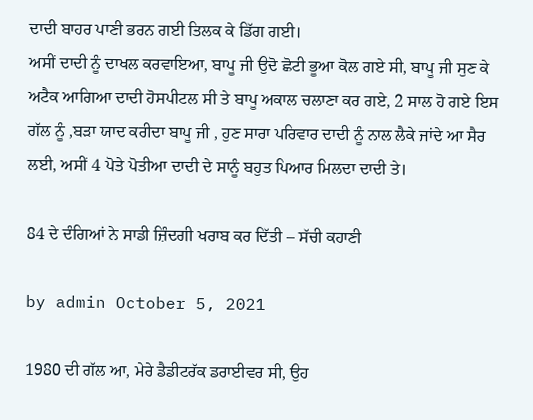ਦਾਦੀ ਬਾਹਰ ਪਾਣੀ ਭਰਨ ਗਈ ਤਿਲਕ ਕੇ ਡਿੱਗ ਗਈ।
ਅਸੀਂ ਦਾਦੀ ਨੂੰ ਦਾਖਲ ਕਰਵਾਇਆ, ਬਾਪੂ ਜੀ ਉਦੋ ਛੋਟੀ ਭੂਆ ਕੋਲ ਗਏ ਸੀ, ਬਾਪੂ ਜੀ ਸੁਣ ਕੇ ਅਟੈਕ ਆਗਿਆ ਦਾਦੀ ਹੋਸਪੀਟਲ ਸੀ ਤੇ ਬਾਪੂ ਅਕਾਲ ਚਲਾਣਾ ਕਰ ਗਏ, 2 ਸਾਲ ਹੋ ਗਏ ਇਸ ਗੱਲ ਨੂੰ ,ਬੜਾ ਯਾਦ ਕਰੀਦਾ ਬਾਪੂ ਜੀ , ਹੁਣ ਸਾਰਾ ਪਰਿਵਾਰ ਦਾਦੀ ਨੂੰ ਨਾਲ ਲੈਕੇ ਜਾਂਦੇ ਆ ਸੈਰ ਲਈ, ਅਸੀਂ 4 ਪੋਤੇ ਪੋਤੀਆ ਦਾਦੀ ਦੇ ਸਾਨੂੰ ਬਹੁਤ ਪਿਆਰ ਮਿਲਦਾ ਦਾਦੀ ਤੇ।

84 ਦੇ ਦੰਗਿਆਂ ਨੇ ਸਾਡੀ ਜ਼ਿੰਦਗੀ ਖਰਾਬ ਕਰ ਦਿੱਤੀ – ਸੱਚੀ ਕਹਾਣੀ

by admin October 5, 2021

1980 ਦੀ ਗੱਲ ਆ, ਮੇਰੇ ਡੈਡੀਟਰੱਕ ਡਰਾਈਵਰ ਸੀ, ਉਹ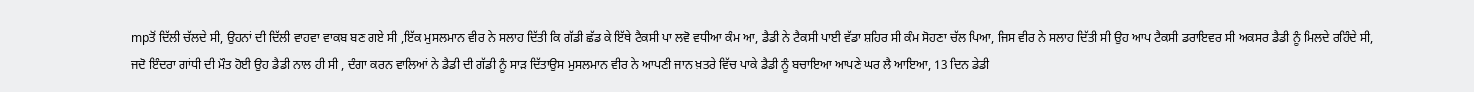mpਤੋਂ ਦਿੱਲੀ ਚੱਲਦੇ ਸੀ, ਉਹਨਾਂ ਦੀ ਦਿੱਲੀ ਵਾਹਵਾ ਵਾਕਬ ਬਣ ਗਏ ਸੀ ,ਇੱਕ ਮੁਸਲਮਾਨ ਵੀਰ ਨੇ ਸਲਾਹ ਦਿੱਤੀ ਕਿ ਗੱਡੀ ਛੱਡ ਕੇ ਇੱਥੇ ਟੈਕਸੀ ਪਾ ਲਵੋ ਵਧੀਆ ਕੰਮ ਆ, ਡੈਡੀ ਨੇ ਟੈਕਸੀ ਪਾਈ ਵੱਡਾ ਸ਼ਹਿਰ ਸੀ ਕੰਮ ਸੋਹਣਾ ਚੱਲ ਪਿਆ, ਜਿਸ ਵੀਰ ਨੇ ਸਲਾਹ ਦਿੱਤੀ ਸੀ ਉਹ ਆਪ ਟੈਕਸੀ ਡਰਾਇਵਰ ਸੀ ਅਕਸਰ ਡੈਡੀ ਨੂੰ ਮਿਲਦੇ ਰਹਿੰਦੇ ਸੀ,
ਜਦੋ ਇੰਦਰਾ ਗਾਂਧੀ ਦੀ ਮੌਤ ਹੋਈ ਉਹ ਡੈਡੀ ਨਾਲ ਹੀ ਸੀ , ਦੰਗਾ ਕਰਨ ਵਾਲਿਆਂ ਨੇ ਡੈਡੀ ਦੀ ਗੱਡੀ ਨੂੰ ਸਾੜ ਦਿੱਤਾਉਸ ਮੁਸਲਮਾਨ ਵੀਰ ਨੇ ਆਪਣੀ ਜਾਨ ਖ਼ਤਰੇ ਵਿੱਚ ਪਾਕੇ ਡੈਡੀ ਨੂੰ ਬਚਾਇਆ ਆਪਣੇ ਘਰ ਲੈ ਆਇਆ, 13 ਦਿਨ ਡੇਡੀ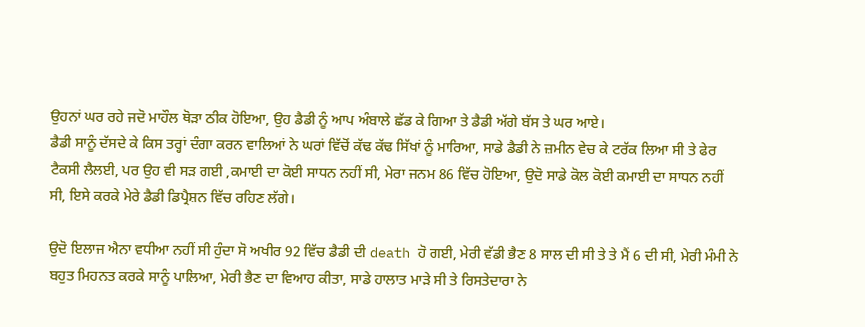ਉਹਨਾਂ ਘਰ ਰਹੇ ਜਦੋ ਮਾਹੌਲ ਥੋੜਾ ਠੀਕ ਹੋਇਆ, ਉਹ ਡੈਡੀ ਨੂੰ ਆਪ ਅੰਬਾਲੇ ਛੱਡ ਕੇ ਗਿਆ ਤੇ ਡੈਡੀ ਅੱਗੇ ਬੱਸ ਤੇ ਘਰ ਆਏ।
ਡੈਡੀ ਸਾਨੂੰ ਦੱਸਦੇ ਕੇ ਕਿਸ ਤਰ੍ਹਾਂ ਦੰਗਾ ਕਰਨ ਵਾਲਿਆਂ ਨੇ ਘਰਾਂ ਵਿੱਚੋਂ ਕੱਢ ਕੱਢ ਸਿੱਖਾਂ ਨੂੰ ਮਾਰਿਆ, ਸਾਡੇ ਡੈਡੀ ਨੇ ਜ਼ਮੀਨ ਵੇਚ ਕੇ ਟਰੱਕ ਲਿਆ ਸੀ ਤੇ ਫੇਰ ਟੈਕਸੀ ਲੈਲਈ, ਪਰ ਉਹ ਵੀ ਸੜ ਗਈ ,ਕਮਾਈ ਦਾ ਕੋਈ ਸਾਧਨ ਨਹੀਂ ਸੀ, ਮੇਰਾ ਜਨਮ 86 ਵਿੱਚ ਹੋਇਆ, ਉਦੋ ਸਾਡੇ ਕੋਲ ਕੋਈ ਕਮਾਈ ਦਾ ਸਾਧਨ ਨਹੀਂ ਸੀ, ਇਸੇ ਕਰਕੇ ਮੇਰੇ ਡੈਡੀ ਡਿਪ੍ਰੈਸ਼ਨ ਵਿੱਚ ਰਹਿਣ ਲੱਗੇ।

ਉਦੋ ਇਲਾਜ ਐਨਾ ਵਧੀਆ ਨਹੀਂ ਸੀ ਹੁੰਦਾ ਸੋ ਅਖੀਰ 92 ਵਿੱਚ ਡੈਡੀ ਦੀ death ਹੋ ਗਈ, ਮੇਰੀ ਵੱਡੀ ਭੈਣ 8 ਸਾਲ ਦੀ ਸੀ ਤੇ ਤੇ ਮੈਂ 6 ਦੀ ਸੀ, ਮੇਰੀ ਮੰਮੀ ਨੇ ਬਹੁਤ ਮਿਹਨਤ ਕਰਕੇ ਸਾਨੂੰ ਪਾਲਿਆ, ਮੇਰੀ ਭੈਣ ਦਾ ਵਿਆਹ ਕੀਤਾ, ਸਾਡੇ ਹਾਲਾਤ ਮਾੜੇ ਸੀ ਤੇ ਰਿਸਤੇਦਾਰਾ ਨੇ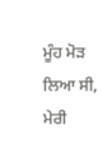ਮੂੰਹ ਮੋੜ ਲਿਆ ਸੀ, ਮੇਰੀ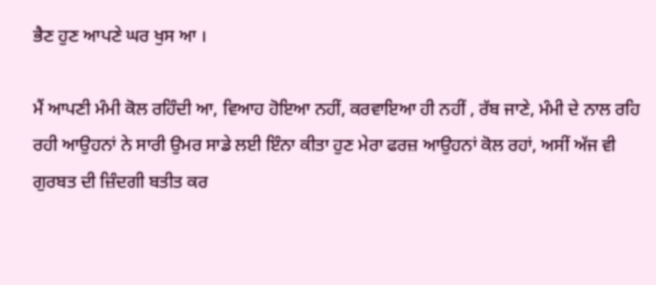ਭੈਣ ਹੁਣ ਆਪਣੇ ਘਰ ਖੁਸ ਆ ।

ਮੈਂ ਆਪਣੀ ਮੰਮੀ ਕੋਲ ਰਹਿੰਦੀ ਆ, ਵਿਆਹ ਹੋਇਆ ਨਹੀਂ, ਕਰਵਾਇਆ ਹੀ ਨਹੀਂ , ਰੱਬ ਜਾਣੇ, ਮੰਮੀ ਦੇ ਨਾਲ ਰਹਿ ਰਹੀ ਆਉਹਨਾਂ ਨੇ ਸਾਰੀ ਉਮਰ ਸਾਡੇ ਲਈ ਇੰਨਾ ਕੀਤਾ ਹੁਣ ਮੇਰਾ ਫਰਜ਼ ਆਉਹਨਾਂ ਕੋਲ ਰਹਾਂ, ਅਸੀਂ ਅੱਜ ਵੀ ਗੁਰਬਤ ਦੀ ਜ਼ਿੰਦਗੀ ਬਤੀਤ ਕਰ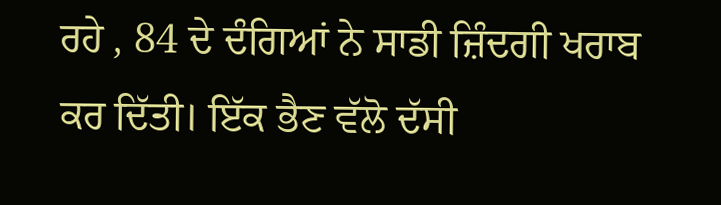ਰਹੇ , 84 ਦੇ ਦੰਗਿਆਂ ਨੇ ਸਾਡੀ ਜ਼ਿੰਦਗੀ ਖਰਾਬ ਕਰ ਦਿੱਤੀ। ਇੱਕ ਭੈਣ ਵੱਲੋ ਦੱਸੀ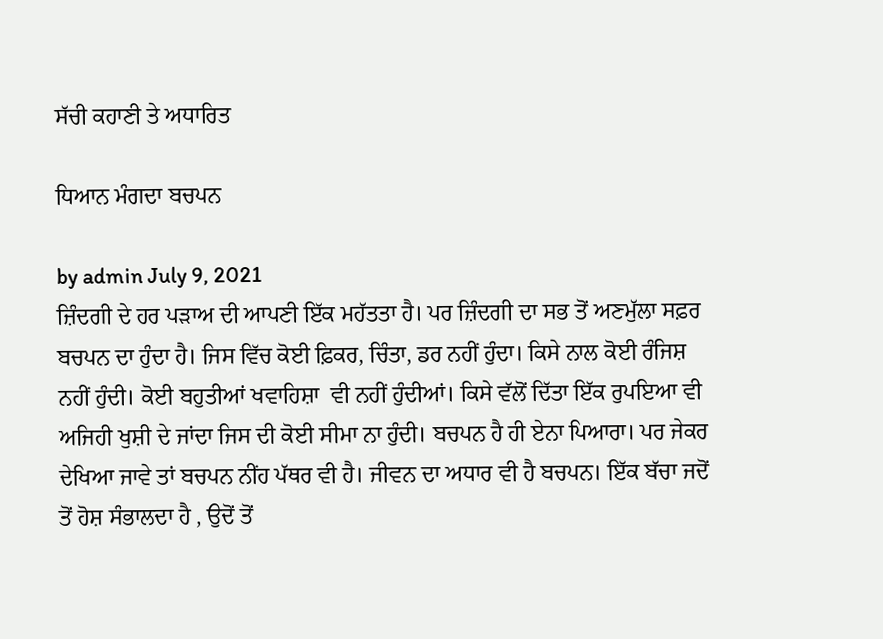ਸੱਚੀ ਕਹਾਣੀ ਤੇ ਅਧਾਰਿਤ

ਧਿਆਨ ਮੰਗਦਾ ਬਚਪਨ

by admin July 9, 2021
ਜ਼ਿੰਦਗੀ ਦੇ ਹਰ ਪੜਾਅ ਦੀ ਆਪਣੀ ਇੱਕ ਮਹੱਤਤਾ ਹੈ। ਪਰ ਜ਼ਿੰਦਗੀ ਦਾ ਸਭ ਤੋਂ ਅਣਮੁੱਲਾ ਸਫ਼ਰ ਬਚਪਨ ਦਾ ਹੁੰਦਾ ਹੈ। ਜਿਸ ਵਿੱਚ ਕੋਈ ਫ਼ਿਕਰ, ਚਿੰਤਾ, ਡਰ ਨਹੀਂ ਹੁੰਦਾ। ਕਿਸੇ ਨਾਲ ਕੋਈ ਰੰਜਿਸ਼ ਨਹੀਂ ਹੁੰਦੀ। ਕੋਈ ਬਹੁਤੀਆਂ ਖਵਾਹਿਸ਼ਾ  ਵੀ ਨਹੀਂ ਹੁੰਦੀਆਂ। ਕਿਸੇ ਵੱਲੋਂ ਦਿੱਤਾ ਇੱਕ ਰੁਪਇਆ ਵੀ ਅਜਿਹੀ ਖੁਸ਼ੀ ਦੇ ਜਾਂਦਾ ਜਿਸ ਦੀ ਕੋਈ ਸੀਮਾ ਨਾ ਹੁੰਦੀ। ਬਚਪਨ ਹੈ ਹੀ ਏਨਾ ਪਿਆਰਾ। ਪਰ ਜੇਕਰ ਦੇਖਿਆ ਜਾਵੇ ਤਾਂ ਬਚਪਨ ਨੀਂਹ ਪੱਥਰ ਵੀ ਹੈ। ਜੀਵਨ ਦਾ ਅਧਾਰ ਵੀ ਹੈ ਬਚਪਨ। ਇੱਕ ਬੱਚਾ ਜਦੋਂ ਤੋਂ ਹੋਸ਼ ਸੰਭਾਲਦਾ ਹੈ , ਉਦੋਂ ਤੋਂ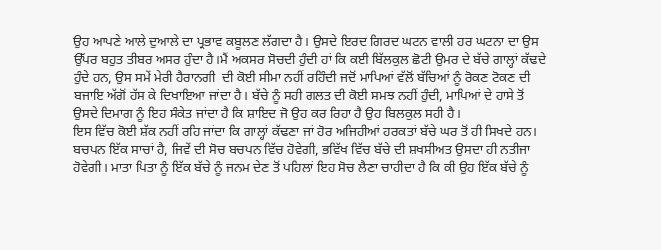ਉਹ ਆਪਣੇ ਆਲੇ ਦੁਆਲੇ ਦਾ ਪ੍ਰਭਾਵ ਕਬੂਲਣ ਲੱਗਦਾ ਹੈ। ਉਸਦੇ ਇਰਦ ਗਿਰਦ ਘਟਨ ਵਾਲੀ ਹਰ ਘਟਨਾ ਦਾ ਉਸ ਉੱਪਰ ਬਹੁਤ ਤੀਬਰ ਅਸਰ ਹੁੰਦਾ ਹੈ।ਮੈਂ ਅਕਸਰ ਸੋਚਦੀ ਹੁੰਦੀ ਹਾਂ ਕਿ ਕਈ ਬਿੱਲਕੁਲ ਛੋਟੀ ਉਮਰ ਦੇ ਬੱਚੇ ਗਾਲ੍ਹਾਂ ਕੱਢਦੇ ਹੁੰਦੇ ਹਨ, ਉਸ ਸਮੇਂ ਮੇਰੀ ਹੈਰਾਨਗੀ  ਦੀ ਕੋਈ ਸੀਮਾ ਨਹੀਂ ਰਹਿੰਦੀ ਜਦੋਂ ਮਾਪਿਆਂ ਵੱਲੋਂ ਬੱਚਿਆਂ ਨੂੰ ਰੋਕਣ ਟੋਕਣ ਦੀ ਬਜਾਇ ਅੱਗੋਂ ਹੱਸ ਕੇ ਦਿਖਾਇਆ ਜਾਂਦਾ ਹੈ। ਬੱਚੇ ਨੂੰ ਸਹੀ ਗਲਤ ਦੀ ਕੋਈ ਸਮਝ ਨਹੀਂ ਹੁੰਦੀ, ਮਾਪਿਆਂ ਦੇ ਹਾਸੇ ਤੋਂ ਉਸਦੇ ਦਿਮਾਗ ਨੂੰ ਇਹ ਸੰਕੇਤ ਜਾਂਦਾ ਹੈ ਕਿ ਸ਼ਾਇਦ ਜੋ ਉਹ ਕਰ ਰਿਹਾ ਹੈ ਉਹ ਬਿਲਕੁਲ ਸਹੀ ਹੈ।
ਇਸ ਵਿੱਚ ਕੋਈ ਸ਼ੱਕ ਨਹੀਂ ਰਹਿ ਜਾਂਦਾ ਕਿ ਗਾਲ੍ਹਾਂ ਕੱਢਣਾ ਜਾਂ ਹੋਰ ਅਜਿਹੀਆਂ ਹਰਕਤਾਂ ਬੱਚੇ ਘਰ ਤੋਂ ਹੀ ਸਿਖਦੇ ਹਨ। ਬਚਪਨ ਇੱਕ ਸਾਚਾਂ ਹੈ, ਜਿਵੇਂ ਦੀ ਸੋਚ ਬਚਪਨ ਵਿੱਚ ਹੋਵੇਗੀ, ਭਵਿੱਖ ਵਿੱਚ ਬੱਚੇ ਦੀ ਸ਼ਖਸੀਅਤ ਉਸਦਾ ਹੀ ਨਤੀਜਾ ਹੋਵੇਗੀ। ਮਾਤਾ ਪਿਤਾ ਨੂੰ ਇੱਕ ਬੱਚੇ ਨੂੰ ਜਨਮ ਦੇਣ ਤੋਂ ਪਹਿਲਾਂ ਇਹ ਸੋਚ ਲੈਣਾ ਚਾਹੀਦਾ ਹੈ ਕਿ ਕੀ ਉਹ ਇੱਕ ਬੱਚੇ ਨੂੰ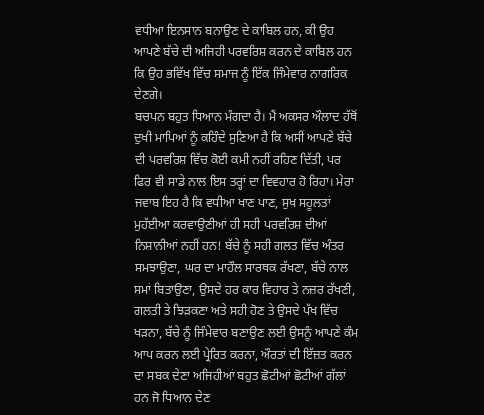ਵਧੀਆ ਇਨਸਾਨ ਬਨਾਉਣ ਦੇ ਕਾਬਿਲ ਹਨ, ਕੀ ਉਹ ਆਪਣੇ ਬੱਚੇ ਦੀ ਅਜਿਹੀ ਪਰਵਰਿਸ਼ ਕਰਨ ਦੇ ਕਾਬਿਲ ਹਨ ਕਿ ਉਹ ਭਵਿੱਖ ਵਿੱਚ ਸਮਾਜ ਨੂੰ ਇੱਕ ਜਿੰਮੇਵਾਰ ਨਾਗਰਿਕ ਦੇਣਗੇ।
ਬਚਪਨ ਬਹੁਤ ਧਿਆਨ ਮੰਗਦਾ ਹੈ। ਮੈਂ ਅਕਸਰ ਔਲਾਦ ਹੱਥੋਂ ਦੁਖੀ ਮਾਪਿਆਂ ਨੂੰ ਕਹਿੰਦੇ ਸੁਣਿਆ ਹੈ ਕਿ ਅਸੀਂ ਆਪਣੇ ਬੱਚੇ ਦੀ ਪਰਵਰਿਸ਼ ਵਿੱਚ ਕੋਈ ਕਮੀ ਨਹੀਂ ਰਹਿਣ ਦਿੱਤੀ, ਪਰ ਫਿਰ ਵੀ ਸਾਡੇ ਨਾਲ ਇਸ ਤਰ੍ਹਾਂ ਦਾ ਵਿਵਹਾਰ ਹੋ ਰਿਹਾ। ਮੇਰਾ ਜਵਾਬ ਇਹ ਹੈ ਕਿ ਵਧੀਆ ਖਾਣ ਪਾਣ, ਸੁਖ ਸਹੂਲਤਾਂ ਮੁਹੱਈਆ ਕਰਵਾਉਣੀਆਂ ਹੀ ਸਹੀ ਪਰਵਰਿਸ਼ ਦੀਆਂ ਨਿਸ਼ਾਨੀਆਂ ਨਹੀਂ ਹਨ! ਬੱਚੇ ਨੂੰ ਸਹੀ ਗਲਤ ਵਿੱਚ ਅੰਤਰ ਸਮਝਾਉਣਾ, ਘਰ ਦਾ ਮਾਹੌਲ ਸਾਰਥਕ ਰੱਖਣਾ, ਬੱਚੇ ਨਾਲ ਸਮਾਂ ਬਿਤਾਉਣਾ, ਉਸਦੇ ਹਰ ਕਾਰ ਵਿਹਾਰ ਤੇ ਨਜ਼ਰ ਰੱਖਣੀ, ਗਲਤੀ ਤੇ ਝਿੜਕਣਾ ਅਤੇ ਸਹੀ ਹੋਣ ਤੇ ਉਸਦੇ ਪੱਖ ਵਿੱਚ ਖੜਨਾ, ਬੱਚੇ ਨੂੰ ਜਿੰਮੇਵਾਰ ਬਣਾਉਣ ਲਈ ਉਸਨੂੰ ਆਪਣੇ ਕੰਮ ਆਪ ਕਰਨ ਲਈ ਪ੍ਰੇਰਿਤ ਕਰਨਾ, ਔਰਤਾਂ ਦੀ ਇੱਜ਼ਤ ਕਰਨ ਦਾ ਸਬਕ ਦੇਣਾ ਅਜਿਹੀਆਂ ਬਹੁਤ ਛੋਟੀਆਂ ਛੋਟੀਆਂ ਗੱਲਾਂ ਹਨ ਜੋ ਧਿਆਨ ਦੇਣ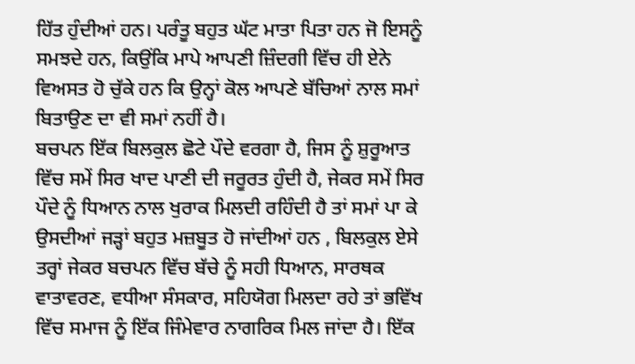ਹਿੱਤ ਹੁੰਦੀਆਂ ਹਨ। ਪਰੰਤੂ ਬਹੁਤ ਘੱਟ ਮਾਤਾ ਪਿਤਾ ਹਨ ਜੋ ਇਸਨੂੰ ਸਮਝਦੇ ਹਨ, ਕਿਉਂਕਿ ਮਾਪੇ ਆਪਣੀ ਜ਼ਿੰਦਗੀ ਵਿੱਚ ਹੀ ਏਨੇ ਵਿਅਸਤ ਹੋ ਚੁੱਕੇ ਹਨ ਕਿ ਉਨ੍ਹਾਂ ਕੋਲ ਆਪਣੇ ਬੱਚਿਆਂ ਨਾਲ ਸਮਾਂ ਬਿਤਾਉਣ ਦਾ ਵੀ ਸਮਾਂ ਨਹੀਂ ਹੈ।
ਬਚਪਨ ਇੱਕ ਬਿਲਕੁਲ ਛੋਟੇ ਪੌਦੇ ਵਰਗਾ ਹੈ, ਜਿਸ ਨੂੰ ਸ਼ੁਰੂਆਤ ਵਿੱਚ ਸਮੇਂ ਸਿਰ ਖਾਦ ਪਾਣੀ ਦੀ ਜਰੂਰਤ ਹੁੰਦੀ ਹੈ, ਜੇਕਰ ਸਮੇਂ ਸਿਰ ਪੌਦੇ ਨੂੰ ਧਿਆਨ ਨਾਲ ਖੁਰਾਕ ਮਿਲਦੀ ਰਹਿੰਦੀ ਹੈ ਤਾਂ ਸਮਾਂ ਪਾ ਕੇ ਉਸਦੀਆਂ ਜੜ੍ਹਾਂ ਬਹੁਤ ਮਜ਼ਬੂਤ ਹੋ ਜਾਂਦੀਆਂ ਹਨ , ਬਿਲਕੁਲ ਏਸੇ ਤਰ੍ਹਾਂ ਜੇਕਰ ਬਚਪਨ ਵਿੱਚ ਬੱਚੇ ਨੂੰ ਸਹੀ ਧਿਆਨ, ਸਾਰਥਕ ਵਾਤਾਵਰਣ, ਵਧੀਆ ਸੰਸਕਾਰ, ਸਹਿਯੋਗ ਮਿਲਦਾ ਰਹੇ ਤਾਂ ਭਵਿੱਖ ਵਿੱਚ ਸਮਾਜ ਨੂੰ ਇੱਕ ਜਿੰਮੇਵਾਰ ਨਾਗਰਿਕ ਮਿਲ ਜਾਂਦਾ ਹੈ। ਇੱਕ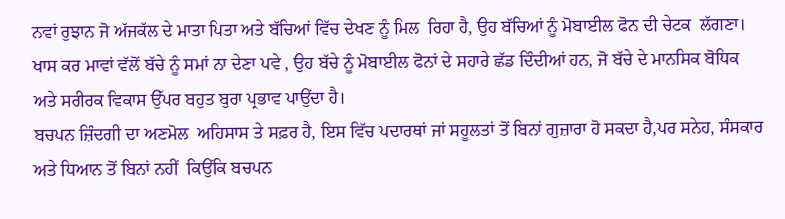ਨਵਾਂ ਰੁਝਾਨ ਜੋ ਅੱਜਕੱਲ ਦੇ ਮਾਤਾ ਪਿਤਾ ਅਤੇ ਬੱਚਿਆਂ ਵਿੱਚ ਦੇਖਣ ਨੂੰ ਮਿਲ  ਰਿਹਾ ਹੈ, ਉਹ ਬੱਚਿਆਂ ਨੂੰ ਮੋਬਾਈਲ ਫੋਨ ਦੀ ਚੇਟਕ  ਲੱਗਣਾ। ਖਾਸ ਕਰ ਮਾਵਾਂ ਵੱਲੋਂ ਬੱਚੇ ਨੂੰ ਸਮਾਂ ਨਾ ਦੇਣਾ ਪਵੇ , ਉਹ ਬੱਚੇ ਨੂੰ ਮੋਬਾਈਲ ਫੋਨਾਂ ਦੇ ਸਹਾਰੇ ਛੱਡ ਦਿੰਦੀਆਂ ਹਨ, ਜੋ ਬੱਚੇ ਦੇ ਮਾਨਸਿਕ ਬੋਧਿਕ ਅਤੇ ਸਰੀਰਕ ਵਿਕਾਸ ਉੱਪਰ ਬਹੁਤ ਬੁਰਾ ਪ੍ਰਭਾਵ ਪਾਉਂਦਾ ਹੈ।
ਬਚਪਨ ਜ਼ਿੰਦਗੀ ਦਾ ਅਣਮੋਲ  ਅਹਿਸਾਸ ਤੇ ਸਫ਼ਰ ਹੈ, ਇਸ ਵਿੱਚ ਪਦਾਰਥਾਂ ਜਾਂ ਸਹੂਲਤਾਂ ਤੋਂ ਬਿਨਾਂ ਗੁਜ਼ਾਰਾ ਹੋ ਸਕਦਾ ਹੈ,ਪਰ ਸਨੇਹ, ਸੰਸਕਾਰ ਅਤੇ ਧਿਆਨ ਤੋਂ ਬਿਨਾਂ ਨਹੀਂ  ਕਿਉਂਕਿ ਬਚਪਨ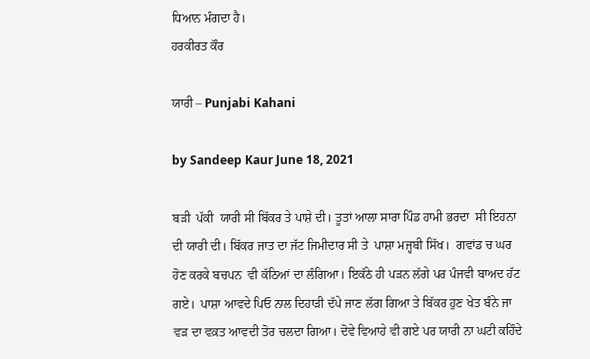ਧਿਆਨ ਮੰਗਦਾ ਹੈ।
ਹਰਕੀਰਤ ਕੌਰ

ਯਾਰੀ – Punjabi Kahani

by Sandeep Kaur June 18, 2021

ਬੜੀ  ਪੱਕੀ  ਯਾਰੀ ਸੀ ਬਿੱਕਰ ਤੇ ਪਾਸ਼ੇ ਦੀ। ਤੂਤਾਂ ਆਲਾ ਸਾਰਾ ਪਿੰਡ ਹਾਮੀ ਭਰਦਾ  ਸੀ ਇਹਨਾ ਦੀ ਯਾਰੀ ਦੀ। ਬਿੱਕਰ ਜਾਤ ਦਾ ਜੱਟ ਜਿਮੀਦਾਰ ਸੀ ਤੇ  ਪਾਸ਼ਾ ਮਜ੍ਹਬੀ ਸਿੱਖ।  ਗਵਾਂਡ ਚ ਘਰ ਹੋਣ ਕਰਕੇ ਬਚਪਨ  ਵੀ ਕੱਠਿਆਂ ਦਾ ਲੰਗਿਆ। ਇਕੱਠੇ ਹੀ ਪੜਨ ਲੱਗੇ ਪਰ ਪੰਜਵੀ ਬਾਅਦ ਹੱਟ ਗਏ।  ਪਾਸ਼ਾ ਆਵਦੇ ਪਿਓ ਨਾਲ ਦਿਹਾੜੀ ਦੱਪੇ ਜਾਣ ਲੱਗ ਗਿਆ ਤੇ ਬਿੱਕਰ ਹੁਣ ਖੇਤ ਬੰਨੇ ਜਾ ਵੜ ਦਾ ਵਕ਼ਤ ਆਵਦੀ ਤੋਰ ਚਲਦਾ ਗਿਆ। ਦੋਵੇ ਵਿਆਹੇ ਵੀ ਗਏ ਪਰ ਯਾਰੀ ਨਾ ਘਟੀ ਕਹਿੰਦੇ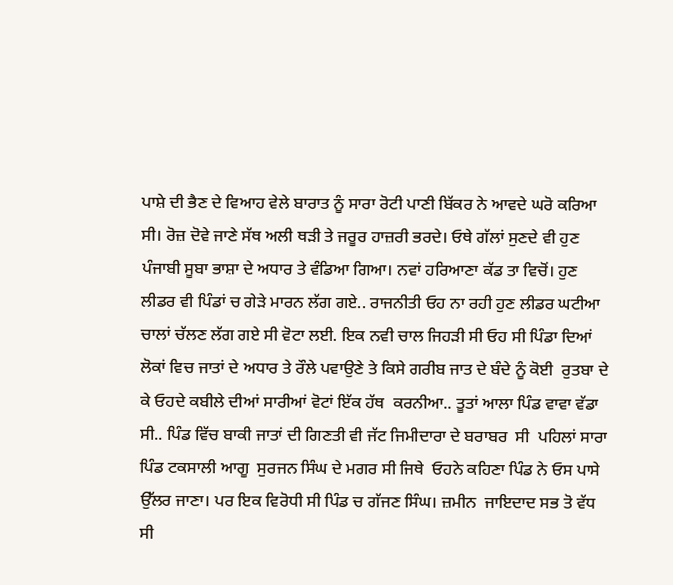ਪਾਸ਼ੇ ਦੀ ਭੈਣ ਦੇ ਵਿਆਹ ਵੇਲੇ ਬਾਰਾਤ ਨੂੰ ਸਾਰਾ ਰੋਟੀ ਪਾਣੀ ਬਿੱਕਰ ਨੇ ਆਵਦੇ ਘਰੋ ਕਰਿਆ ਸੀ। ਰੋਜ਼ ਦੋਵੇ ਜਾਣੇ ਸੱਥ ਅਲੀ ਥੜੀ ਤੇ ਜਰੂਰ ਹਾਜ਼ਰੀ ਭਰਦੇ। ਓਥੇ ਗੱਲਾਂ ਸੁਣਦੇ ਵੀ ਹੁਣ ਪੰਜਾਬੀ ਸੂਬਾ ਭਾਸ਼ਾ ਦੇ ਅਧਾਰ ਤੇ ਵੰਡਿਆ ਗਿਆ। ਨਵਾਂ ਹਰਿਆਣਾ ਕੱਡ ਤਾ ਵਿਚੋਂ। ਹੁਣ ਲੀਡਰ ਵੀ ਪਿੰਡਾਂ ਚ ਗੇੜੇ ਮਾਰਨ ਲੱਗ ਗਏ.. ਰਾਜਨੀਤੀ ਓਹ ਨਾ ਰਹੀ ਹੁਣ ਲੀਡਰ ਘਟੀਆ ਚਾਲਾਂ ਚੱਲਣ ਲੱਗ ਗਏ ਸੀ ਵੋਟਾ ਲਈ. ਇਕ ਨਵੀ ਚਾਲ ਜਿਹੜੀ ਸੀ ਓਹ ਸੀ ਪਿੰਡਾ ਦਿਆਂ ਲੋਕਾਂ ਵਿਚ ਜਾਤਾਂ ਦੇ ਅਧਾਰ ਤੇ ਰੌਲੇ ਪਵਾਉਣੇ ਤੇ ਕਿਸੇ ਗਰੀਬ ਜਾਤ ਦੇ ਬੰਦੇ ਨੂੰ ਕੋਈ  ਰੁਤਬਾ ਦੇ ਕੇ ਓਹਦੇ ਕਬੀਲੇ ਦੀਆਂ ਸਾਰੀਆਂ ਵੋਟਾਂ ਇੱਕ ਹੱਥ  ਕਰਨੀਆ.. ਤੂਤਾਂ ਆਲਾ ਪਿੰਡ ਵਾਵਾ ਵੱਡਾ ਸੀ.. ਪਿੰਡ ਵਿੱਚ ਬਾਕੀ ਜਾਤਾਂ ਦੀ ਗਿਣਤੀ ਵੀ ਜੱਟ ਜਿਮੀਦਾਰਾ ਦੇ ਬਰਾਬਰ  ਸੀ  ਪਹਿਲਾਂ ਸਾਰਾ ਪਿੰਡ ਟਕਸਾਲੀ ਆਗੂ  ਸੁਰਜਨ ਸਿੰਘ ਦੇ ਮਗਰ ਸੀ ਜਿਥੇ  ਓਹਨੇ ਕਹਿਣਾ ਪਿੰਡ ਨੇ ਓਸ ਪਾਸੇ ਉੱਲਰ ਜਾਣਾ। ਪਰ ਇਕ ਵਿਰੋਧੀ ਸੀ ਪਿੰਡ ਚ ਗੱਜਣ ਸਿੰਘ। ਜ਼ਮੀਨ  ਜਾਇਦਾਦ ਸਭ ਤੋ ਵੱਧ ਸੀ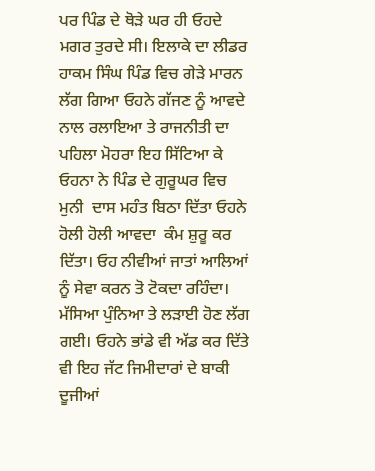ਪਰ ਪਿੰਡ ਦੇ ਥੋੜੇ ਘਰ ਹੀ ਓਹਦੇ ਮਗਰ ਤੁਰਦੇ ਸੀ। ਇਲਾਕੇ ਦਾ ਲੀਡਰ  ਹਾਕਮ ਸਿੰਘ ਪਿੰਡ ਵਿਚ ਗੇੜੇ ਮਾਰਨ ਲੱਗ ਗਿਆ ਓਹਨੇ ਗੱਜਣ ਨੂੰ ਆਵਦੇ ਨਾਲ ਰਲਾਇਆ ਤੇ ਰਾਜਨੀਤੀ ਦਾ ਪਹਿਲਾ ਮੋਹਰਾ ਇਹ ਸਿੱਟਿਆ ਕੇ ਓਹਨਾ ਨੇ ਪਿੰਡ ਦੇ ਗੁਰੂਘਰ ਵਿਚ ਮੁਨੀ  ਦਾਸ ਮਹੰਤ ਬਿਠਾ ਦਿੱਤਾ ਓਹਨੇ ਹੋਲੀ ਹੋਲੀ ਆਵਦਾ  ਕੰਮ ਸ਼ੁਰੂ ਕਰ ਦਿੱਤਾ। ਓਹ ਨੀਵੀਆਂ ਜਾਤਾਂ ਆਲਿਆਂ ਨੂੰ ਸੇਵਾ ਕਰਨ ਤੋ ਟੋਕਦਾ ਰਹਿੰਦਾ। ਮੱਸਿਆ ਪੁੰਨਿਆ ਤੇ ਲੜਾਈ ਹੋਣ ਲੱਗ ਗਈ। ਓਹਨੇ ਭਾਂਡੇ ਵੀ ਅੱਡ ਕਰ ਦਿੱਤੇ ਵੀ ਇਹ ਜੱਟ ਜਿਮੀਦਾਰਾਂ ਦੇ ਬਾਕੀ ਦੂਜੀਆਂ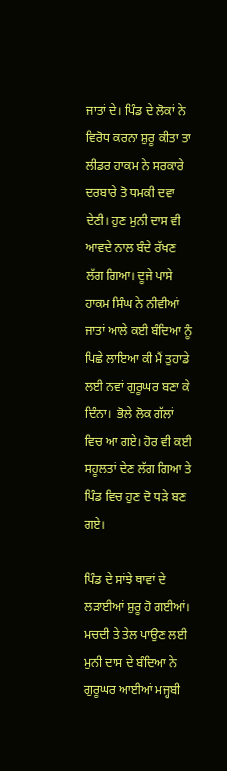ਜਾਤਾਂ ਦੇ। ਪਿੰਡ ਦੇ ਲੋਕਾਂ ਨੇ  ਵਿਰੋਧ ਕਰਨਾ ਸ਼ੁਰੂ ਕੀਤਾ ਤਾ ਲੀਡਰ ਹਾਕਮ ਨੇ ਸਰਕਾਰੇ ਦਰਬਾਰੇ ਤੋ ਧਮਕੀ ਦਵਾ ਦੇਣੀ। ਹੁਣ ਮੁਨੀ ਦਾਸ ਵੀ ਆਵਦੇ ਨਾਲ ਬੰਦੇ ਰੱਖਣ  ਲੱਗ ਗਿਆ। ਦੂਜੇ ਪਾਸੇ ਹਾਕਮ ਸਿੰਘ ਨੇ ਨੀਵੀਆਂ ਜਾਤਾਂ ਆਲੇ ਕਈ ਬੰਦਿਆ ਨੂੰ ਪਿਛੇ ਲਾਇਆ ਕੀ ਮੈਂ ਤੁਹਾਡੇ ਲਈ ਨਵਾਂ ਗੁਰੂਘਰ ਬਣਾ ਕੇ  ਦਿੰਨਾ।  ਭੋਲੇ ਲੋਕ ਗੱਲਾਂ ਵਿਚ ਆ ਗਏ। ਹੋਰ ਵੀ ਕਈ ਸਹੂਲਤਾਂ ਦੇਣ ਲੱਗ ਗਿਆ ਤੇ ਪਿੰਡ ਵਿਚ ਹੁਣ ਦੋ ਧੜੇ ਬਣ ਗਏ।

ਪਿੰਡ ਦੇ ਸਾਂਝੇ ਥਾਵਾਂ ਦੇ ਲੜਾਈਆਂ ਸ਼ੁਰੂ ਹੋ ਗਈਆਂ। ਮਚਦੀ ਤੇ ਤੇਲ ਪਾਉਣ ਲਈ ਮੁਨੀ ਦਾਸ ਦੇ ਬੰਦਿਆ ਨੇ ਗੁਰੂਘਰ ਆਈਆਂ ਮਜ੍ਹਬੀ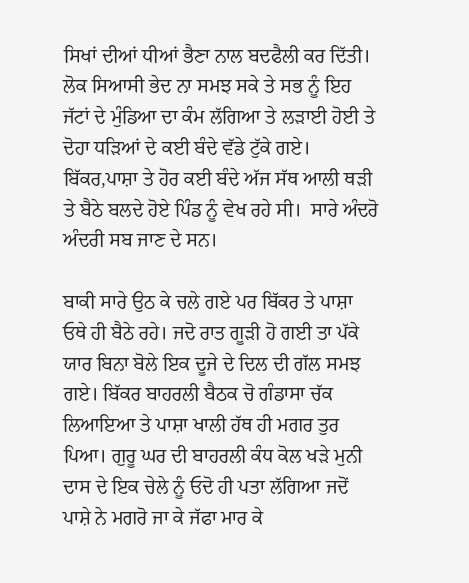ਸਿਖਾਂ ਦੀਆਂ ਧੀਆਂ ਭੈਣਾ ਨਾਲ ਬਦਫੈਲੀ ਕਰ ਦਿੱਤੀ। ਲੋਕ ਸਿਆਸੀ ਭੇਦ ਨਾ ਸਮਝ ਸਕੇ ਤੇ ਸਭ ਨੂੰ ਇਹ ਜੱਟਾਂ ਦੇ ਮੁੰਡਿਆ ਦਾ ਕੰਮ ਲੱਗਿਆ ਤੇ ਲੜਾਈ ਹੋਈ ਤੇ ਦੋਹਾ ਧੜਿਆਂ ਦੇ ਕਈ ਬੰਦੇ ਵੱਡੇ ਟੁੱਕੇ ਗਏ। ਬਿੱਕਰ,ਪਾਸ਼ਾ ਤੇ ਹੋਰ ਕਈ ਬੰਦੇ ਅੱਜ ਸੱਥ ਆਲੀ ਥੜੀ ਤੇ ਬੈਠੇ ਬਲਦੇ ਹੋਏ ਪਿੰਡ ਨੂੰ ਵੇਖ ਰਹੇ ਸੀ।  ਸਾਰੇ ਅੰਦਰੋ ਅੰਦਰੀ ਸਬ ਜਾਣ ਦੇ ਸਨ।

ਬਾਕੀ ਸਾਰੇ ਉਠ ਕੇ ਚਲੇ ਗਏ ਪਰ ਬਿੱਕਰ ਤੇ ਪਾਸ਼ਾ ਓਥੇ ਹੀ ਬੈਠੇ ਰਹੇ। ਜਦੋ ਰਾਤ ਗੂੜੀ ਹੋ ਗਈ ਤਾ ਪੱਕੇ ਯਾਰ ਬਿਨਾ ਬੋਲੇ ਇਕ ਦੂਜੇ ਦੇ ਦਿਲ ਦੀ ਗੱਲ ਸਮਝ ਗਏ। ਬਿੱਕਰ ਬਾਹਰਲੀ ਬੈਠਕ ਚੋ ਗੰਡਾਸਾ ਚੱਕ ਲਿਆਇਆ ਤੇ ਪਾਸ਼ਾ ਖਾਲੀ ਹੱਥ ਹੀ ਮਗਰ ਤੁਰ ਪਿਆ। ਗੁਰੂ ਘਰ ਦੀ ਬਾਹਰਲੀ ਕੰਧ ਕੋਲ ਖੜੇ ਮੁਨੀ ਦਾਸ ਦੇ ਇਕ ਚੇਲੇ ਨੂੰ ਓਦੋ ਹੀ ਪਤਾ ਲੱਗਿਆ ਜਦੋਂ ਪਾਸ਼ੇ ਨੇ ਮਗਰੋ ਜਾ ਕੇ ਜੱਫਾ ਮਾਰ ਕੇ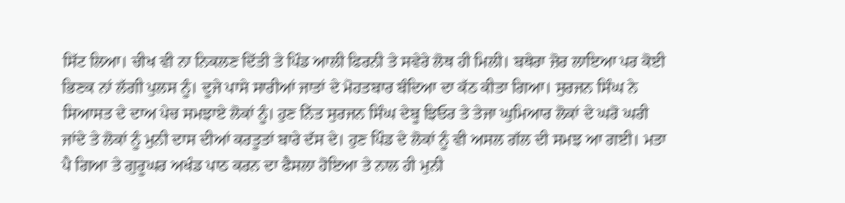ਸਿੱਟ ਲਿਆ। ਚੀਖ ਵੀ ਨਾ ਨਿਕਲਣ ਦਿੱਤੀ ਤੇ ਪਿੰਡ ਆਲੀ ਫਿਰਨੀ ਤੇ ਸਵੇਰੇ ਲੋਥ ਹੀ ਮਿਲੀ। ਬਥੇਰਾ ਜ਼ੋਰ ਲਾਇਆ ਪਰ ਕੋਈ ਭਿਣਕ ਨਾਂ ਲੱਗੀ ਪੁਲਸ ਨੂੰ। ਦੂਜੇ ਪਾਸੇ ਸਾਰੀਆਂ ਜਾਤਾਂ ਦੇ ਮੋਹਤਬਾਰ ਬੰਦਿਆ ਦਾ ਕੱਠ ਕੀਤਾ ਗਿਆ। ਸੁਰਜਨ ਸਿੰਘ ਨੇ ਸਿਆਸਤ ਦੇ ਦਾਅ ਪੇਚ ਸਮਝਾਏ ਲੋਕਾਂ ਨੂੰ। ਹੁਣ ਨਿੱਤ ਸੁਰਜਨ ਸਿੰਘ ਦੇਬੂ ਝਿਓਰ ਤੇ ਤੇਜਾ ਘੁਮਿਆਰ ਲੋਕਾਂ ਦੇ ਘਰੋ ਘਰੀ  ਜਾਂਦੇ ਤੇ ਲੋਕਾਂ ਨੂੰ ਮੁਨੀ ਦਾਸ ਦੀਆਂ ਕਰਤੂਤਾਂ ਬਾਰੇ ਦੱਸ ਦੇ। ਹੁਣ ਪਿੰਡ ਦੇ ਲੋਕਾਂ ਨੂੰ ਵੀ ਅਸਲ ਗੱਲ ਦੀ ਸਮਝ ਆ ਗਈ। ਮਤਾ ਪੈ ਗਿਆ ਤੇ ਗੁਰੂਘਰ ਅਖੰਡ ਪਾਠ ਕਰਨ ਦਾ ਫੈਸਲਾ ਹੋਇਆ ਤੇ ਨਾਲ ਹੀ ਮੁਨੀ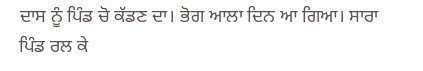ਦਾਸ ਨੂੰ ਪਿੰਡ ਚੋ ਕੱਡਣ ਦਾ। ਭੋਗ ਆਲਾ ਦਿਨ ਆ ਗਿਆ। ਸਾਰਾ ਪਿੰਡ ਰਲ ਕੇ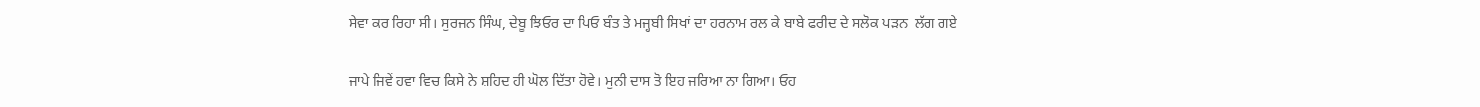ਸੇਵਾ ਕਰ ਰਿਹਾ ਸੀ। ਸੁਰਜਨ ਸਿੰਘ, ਦੇਬੂ ਝਿਓਰ ਦਾ ਪਿਓ ਬੰਤ ਤੇ ਮਜ੍ਹਬੀ ਸਿਖਾਂ ਦਾ ਹਰਨਾਮ ਰਲ ਕੇ ਬਾਬੇ ਫਰੀਦ ਦੇ ਸਲੋਕ ਪੜਨ  ਲੱਗ ਗਏ

ਜਾਪੇ ਜਿਵੇਂ ਹਵਾ ਵਿਚ ਕਿਸੇ ਨੇ ਸ਼ਹਿਦ ਹੀ ਘੋਲ ਦਿੱਤਾ ਹੋਵੇ। ਮੁਨੀ ਦਾਸ ਤੋ ਇਹ ਜਰਿਆ ਨਾ ਗਿਆ। ਓਹ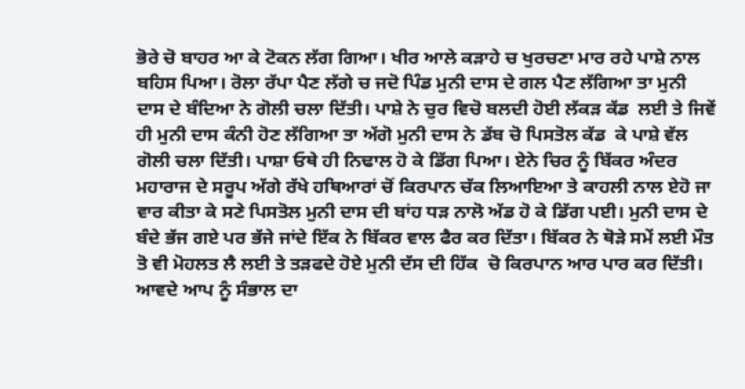ਭੋਰੇ ਚੋ ਬਾਹਰ ਆ ਕੇ ਟੋਕਨ ਲੱਗ ਗਿਆ। ਖੀਰ ਆਲੇ ਕੜਾਹੇ ਚ ਖੁਰਚਣਾ ਮਾਰ ਰਹੇ ਪਾਸ਼ੇ ਨਾਲ ਬਹਿਸ ਪਿਆ। ਰੋਲਾ ਰੱਪਾ ਪੈਣ ਲੱਗੇ ਚ ਜਦੋ ਪਿੰਡ ਮੁਨੀ ਦਾਸ ਦੇ ਗਲ ਪੈਣ ਲੱਗਿਆ ਤਾ ਮੁਨੀ ਦਾਸ ਦੇ ਬੰਦਿਆ ਨੇ ਗੋਲੀ ਚਲਾ ਦਿੱਤੀ। ਪਾਸ਼ੇ ਨੇ ਚੁਰ ਵਿਚੋ ਬਲਦੀ ਹੋਈ ਲੱਕੜ ਕੱਡ  ਲਈ ਤੇ ਜਿਵੇਂ ਹੀ ਮੁਨੀ ਦਾਸ ਕੰਨੀ ਹੋਣ ਲੱਗਿਆ ਤਾ ਅੱਗੋ ਮੁਨੀ ਦਾਸ ਨੇ ਡੱਬ ਚੋ ਪਿਸਤੋਲ ਕੱਡ  ਕੇ ਪਾਸ਼ੇ ਵੱਲ ਗੋਲੀ ਚਲਾ ਦਿੱਤੀ। ਪਾਸ਼ਾ ਓਥੇ ਹੀ ਨਿਢਾਲ ਹੋ ਕੇ ਡਿੱਗ ਪਿਆ। ਏਨੇ ਚਿਰ ਨੂੰ ਬਿੱਕਰ ਅੰਦਰ ਮਹਾਰਾਜ ਦੇ ਸਰੂਪ ਅੱਗੇ ਰੱਖੇ ਹਥਿਆਰਾਂ ਚੋਂ ਕਿਰਪਾਨ ਚੱਕ ਲਿਆਇਆ ਤੇ ਕਾਹਲੀ ਨਾਲ ਏਹੋ ਜਾ ਵਾਰ ਕੀਤਾ ਕੇ ਸਣੇ ਪਿਸਤੋਲ ਮੁਨੀ ਦਾਸ ਦੀ ਬਾਂਹ ਧੜ ਨਾਲੋ ਅੱਡ ਹੋ ਕੇ ਡਿੱਗ ਪਈ। ਮੁਨੀ ਦਾਸ ਦੇ ਬੰਦੇ ਭੱਜ ਗਏ ਪਰ ਭੱਜੇ ਜਾਂਦੇ ਇੱਕ ਨੇ ਬਿੱਕਰ ਵਾਲ ਫੈਰ ਕਰ ਦਿੱਤਾ। ਬਿੱਕਰ ਨੇ ਥੋੜੇ ਸਮੇਂ ਲਈ ਮੌਤ ਤੋ ਵੀ ਮੋਹਲਤ ਲੈ ਲਈ ਤੇ ਤੜਫਦੇ ਹੋਏ ਮੁਨੀ ਦੱਸ ਦੀ ਹਿੱਕ  ਚੋ ਕਿਰਪਾਨ ਆਰ ਪਾਰ ਕਰ ਦਿੱਤੀ। ਆਵਦੇ ਆਪ ਨੂੰ ਸੰਭਾਲ ਦਾ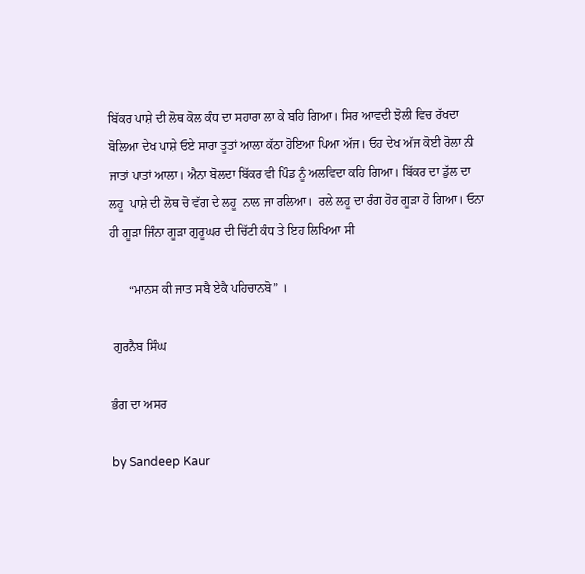ਬਿੱਕਰ ਪਾਸ਼ੇ ਦੀ ਲੋਥ ਕੋਲ ਕੰਧ ਦਾ ਸਹਾਰਾ ਲਾ ਕੇ ਬਹਿ ਗਿਆ। ਸਿਰ ਆਵਦੀ ਝੋਲੀ ਵਿਚ ਰੱਖਦਾ ਬੋਲਿਆ ਦੇਖ ਪਾਸ਼ੇ ਓਏ ਸਾਰਾ ਤੂਤਾਂ ਆਲਾ ਕੱਠਾ ਹੋਇਆ ਪਿਆ ਅੱਜ। ਓਹ ਦੇਖ ਅੱਜ ਕੋਈ ਰੋਲਾ ਨੀ ਜਾਤਾਂ ਪਾਤਾਂ ਆਲਾ। ਐਨਾ ਬੋਲਦਾ ਬਿੱਕਰ ਵੀ ਪਿੰਡ ਨੂੰ ਅਲਵਿਦਾ ਕਹਿ ਗਿਆ। ਬਿੱਕਰ ਦਾ ਡੁੱਲ ਦਾ ਲਹੂ  ਪਾਸ਼ੇ ਦੀ ਲੋਥ ਚੋ ਵੱਗ ਦੇ ਲਹੂ  ਨਾਲ ਜਾ ਰਲਿਆ।  ਰਲੇ ਲਹੂ ਦਾ ਰੰਗ ਹੋਰ ਗੂੜਾ ਹੋ ਗਿਆ। ਓਨਾ ਹੀ ਗੂੜਾ ਜਿੰਨਾ ਗੂੜਾ ਗੁਰੂਘਰ ਦੀ ਚਿੱਟੀ ਕੰਧ ਤੇ ਇਹ ਲਿਖਿਆ ਸੀ

      “ਮਾਨਸ ਕੀ ਜਾਤ ਸਬੈ ਏਕੈ ਪਹਿਚਾਨਬੋ” ।

 ਗੁਰਨੈਬ ਸਿੰਘ

ਭੰਗ ਦਾ ਅਸਰ

by Sandeep Kaur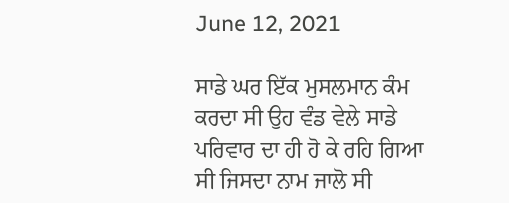June 12, 2021

ਸਾਡੇ ਘਰ ਇੱਕ ਮੁਸਲਮਾਨ ਕੰਮ ਕਰਦਾ ਸੀ ਉਹ ਵੰਡ ਵੇਲੇ ਸਾਡੇ ਪਰਿਵਾਰ ਦਾ ਹੀ ਹੋ ਕੇ ਰਹਿ ਗਿਆ ਸੀ ਜਿਸਦਾ ਨਾਮ ਜਾਲੋ ਸੀ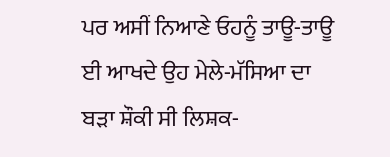ਪਰ ਅਸੀਂ ਨਿਆਣੇ ਓਹਨੂੰ ਤਾਊ-ਤਾਊ ਈ ਆਖਦੇ ਉਹ ਮੇਲੇ-ਮੱਸਿਆ ਦਾ ਬੜਾ ਸ਼ੌਕੀ ਸੀ ਲਿਸ਼ਕ-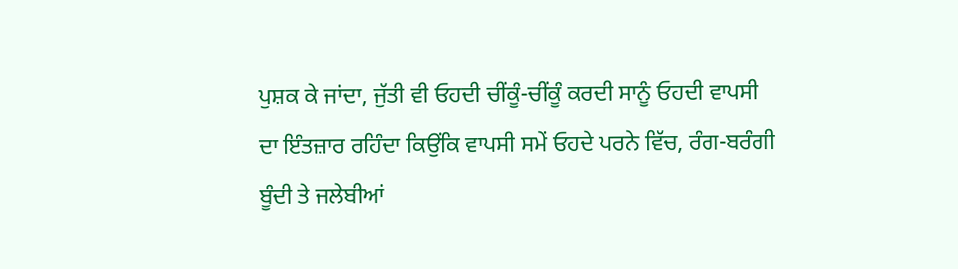ਪੁਸ਼ਕ ਕੇ ਜਾਂਦਾ, ਜੁੱਤੀ ਵੀ ਓਹਦੀ ਚੀਂਕੂੰ-ਚੀਂਕੂੰ ਕਰਦੀ ਸਾਨੂੰ ਓਹਦੀ ਵਾਪਸੀ ਦਾ ਇੰਤਜ਼ਾਰ ਰਹਿੰਦਾ ਕਿਉਂਕਿ ਵਾਪਸੀ ਸਮੇਂ ਓਹਦੇ ਪਰਨੇ ਵਿੱਚ, ਰੰਗ-ਬਰੰਗੀ ਬੂੰਦੀ ਤੇ ਜਲੇਬੀਆਂ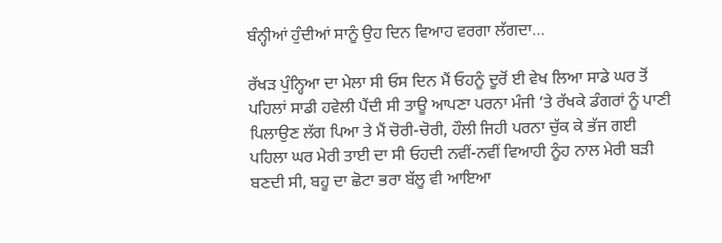ਬੰਨ੍ਹੀਆਂ ਹੁੰਦੀਆਂ ਸਾਨੂੰ ਉਹ ਦਿਨ ਵਿਆਹ ਵਰਗਾ ਲੱਗਦਾ…

ਰੱਖੜ ਪੁੰਨ੍ਹਿਆ ਦਾ ਮੇਲਾ ਸੀ ਓਸ ਦਿਨ ਮੈਂ ਓਹਨੂੰ ਦੂਰੋਂ ਈ ਵੇਖ ਲਿਆ ਸਾਡੇ ਘਰ ਤੋਂ ਪਹਿਲਾਂ ਸਾਡੀ ਹਵੇਲੀ ਪੈਂਦੀ ਸੀ ਤਾਊ ਆਪਣਾ ਪਰਨਾ ਮੰਜੀ ‘ਤੇ ਰੱਖਕੇ ਡੰਗਰਾਂ ਨੂੰ ਪਾਣੀ ਪਿਲਾਉਣ ਲੱਗ ਪਿਆ ਤੇ ਮੈਂ ਚੋਰੀ-ਚੋਰੀ, ਹੌਲੀ ਜਿਹੀ ਪਰਨਾ ਚੁੱਕ ਕੇ ਭੱਜ ਗਈ ਪਹਿਲਾ ਘਰ ਮੇਰੀ ਤਾਈ ਦਾ ਸੀ ਓਹਦੀ ਨਵੀਂ-ਨਵੀਂ ਵਿਆਹੀ ਨੂੰਹ ਨਾਲ ਮੇਰੀ ਬੜੀ ਬਣਦੀ ਸੀ, ਬਹੂ ਦਾ ਛੋਟਾ ਭਰਾ ਬੱਲੂ ਵੀ ਆਇਆ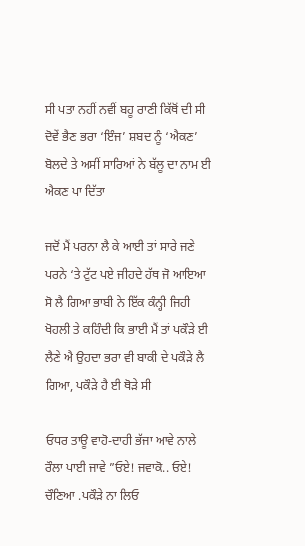ਸੀ ਪਤਾ ਨਹੀਂ ਨਵੀਂ ਬਹੂ ਰਾਣੀ ਕਿੱਥੋਂ ਦੀ ਸੀ ਦੋਵੇਂ ਭੈਣ ਭਰਾ ‘ਇੰਜ’ ਸ਼ਬਦ ਨੂੰ ‘ਐਕਣ’ ਬੋਲਦੇ ਤੇ ਅਸੀਂ ਸਾਰਿਆਂ ਨੇ ਬੱਲੂ ਦਾ ਨਾਮ ਈ ਐਕਣ ਪਾ ਦਿੱਤਾ

ਜਦੋਂ ਮੈਂ ਪਰਨਾ ਲੈ ਕੇ ਆਈ ਤਾਂ ਸਾਰੇ ਜਣੇ ਪਰਨੇ ‘ਤੇ ਟੁੱਟ ਪਏ ਜੀਹਦੇ ਹੱਥ ਜੋ ਆਇਆ ਸੋ ਲੈ ਗਿਆ ਭਾਬੀ ਨੇ ਇੱਕ ਕੰਨ੍ਹੀ ਜਿਹੀ ਖੋਹਲੀ ਤੇ ਕਹਿੰਦੀ ਕਿ ਭਾਈ ਮੈਂ ਤਾਂ ਪਕੌੜੇ ਈ ਲੈਣੇ ਐ ਉਹਦਾ ਭਰਾ ਵੀ ਬਾਕੀ ਦੇ ਪਕੌੜੇ ਲੈ ਗਿਆ, ਪਕੌੜੇ ਹੈ ਈ ਥੋੜੇ ਸੀ

ਓਧਰ ਤਾਊ ਵਾਹੋ-ਦਾਹੀ ਭੱਜਾ ਆਵੇ ਨਾਲੇ ਰੌਲਾ ਪਾਈ ਜਾਵੇ ”ਓਏ! ਜਵਾਕੋ.. ਓਏ! ਚੌਣਿਆ .ਪਕੌੜੇ ਨਾ ਲਿਓ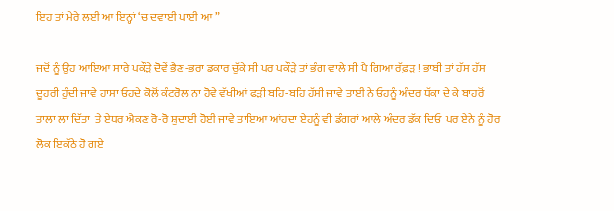ਇਹ ਤਾਂ ਮੇਰੇ ਲਈ ਆ ਇਨ੍ਹਾਂ ‘ਚ ਦਵਾਈ ਪਾਈ ਆ ”

ਜਦੋਂ ਨੂੰ ਉਹ ਆਇਆ ਸਾਰੇ ਪਕੌੜੇ ਦੋਵੇਂ ਭੈਣ-ਭਰਾ ਡਕਾਰ ਚੁੱਕੇ ਸੀ ਪਰ ਪਕੌੜੇ ਤਾਂ ਭੰਗ ਵਾਲੇ ਸੀ ਪੈ ਗਿਆ ਰੱਫ਼ੜ ! ਭਾਬੀ ਤਾਂ ਹੱਸ ਹੱਸ ਦੂਹਰੀ ਹੁੰਦੀ ਜਾਵੇ ਹਾਸਾ ਓਹਦੇ ਕੋਲੋਂ ਕੰਟਰੋਲ ਨਾ ਹੋਵੇ ਵੱਖੀਆਂ ਫੜੀ ਬਹਿ-ਬਹਿ ਹੱਸੀ ਜਾਵੇ ਤਾਈ ਨੇ ਓਹਨੂੰ ਅੰਦਰ ਧੱਕਾ ਦੇ ਕੇ ਬਾਹਰੋਂ ਤਾਲਾ ਲਾ ਦਿੱਤਾ  ਤੇ ਏਧਰ ਐਕਣ ਰੋ-ਰੋ ਸ਼ੁਦਾਈ ਹੋਈ ਜਾਵੇ ਤਾਇਆ ਆਂਹਦਾ ਏਹਨੂੰ ਵੀ ਡੰਗਰਾਂ ਆਲੇ ਅੰਦਰ ਡੱਕ ਦਿਓ  ਪਰ ਏਨੇ ਨੂੰ ਹੋਰ ਲੋਕ ਇਕੱਠੇ ਹੋ ਗਏ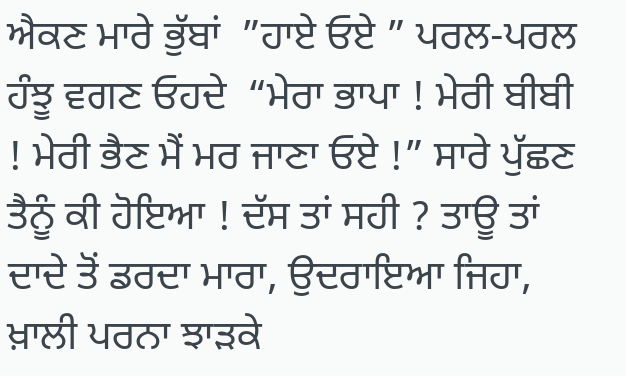ਐਕਣ ਮਾਰੇ ਭੁੱਬਾਂ  ”ਹਾਏ ਓਏ ” ਪਰਲ-ਪਰਲ ਹੰਝੂ ਵਗਣ ਓਹਦੇ  “ਮੇਰਾ ਭਾਪਾ ! ਮੇਰੀ ਬੀਬੀ ! ਮੇਰੀ ਭੈਣ ਮੈਂ ਮਰ ਜਾਣਾ ਓਏ !” ਸਾਰੇ ਪੁੱਛਣ ਤੈਨੂੰ ਕੀ ਹੋਇਆ ! ਦੱਸ ਤਾਂ ਸਹੀ ? ਤਾਊ ਤਾਂ ਦਾਦੇ ਤੋਂ ਡਰਦਾ ਮਾਰਾ, ਉਦਰਾਇਆ ਜਿਹਾ, ਖ਼ਾਲੀ ਪਰਨਾ ਝਾੜਕੇ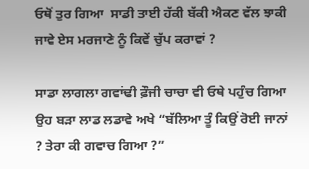ਓਥੋਂ ਤੁਰ ਗਿਆ  ਸਾਡੀ ਤਾਈ ਹੱਕੀ ਬੱਕੀ ਐਕਣ ਵੱਲ ਝਾਕੀ ਜਾਵੇ ਏਸ ਮਰਜਾਣੇ ਨੂੰ ਕਿਵੇਂ ਚੁੱਪ ਕਰਾਵਾਂ ?

ਸਾਡਾ ਲਾਗਲਾ ਗਵਾਂਢੀ ਫ਼ੌਜੀ ਚਾਚਾ ਵੀ ਓਥੇ ਪਹੁੰਚ ਗਿਆ ਉਹ ਬੜਾ ਲਾਡ ਲਡਾਵੇ ਅਖੇ “ਬੱਲਿਆ ਤੂੰ ਕਿਉਂ ਰੋਈ ਜਾਨਾਂ ? ਤੇਰਾ ਕੀ ਗਵਾਚ ਗਿਆ ?”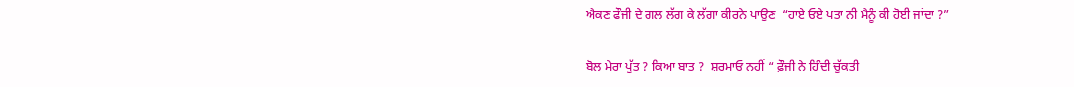ਐਕਣ ਫੌਜੀ ਦੇ ਗਲ ਲੱਗ ਕੇ ਲੱਗਾ ਕੀਰਨੇ ਪਾਉਣ  “ਹਾਏ ਓਏ ਪਤਾ ਨੀ ਮੈਨੂੰ ਕੀ ਹੋਈ ਜਾਂਦਾ ?”

ਬੋਲ ਮੇਰਾ ਪੁੱਤ ? ਕਿਆ ਬਾਤ ?  ਸ਼ਰਮਾਓ ਨਹੀਂ “ ਫ਼ੌਜੀ ਨੇ ਹਿੰਦੀ ਚੁੱਕਤੀ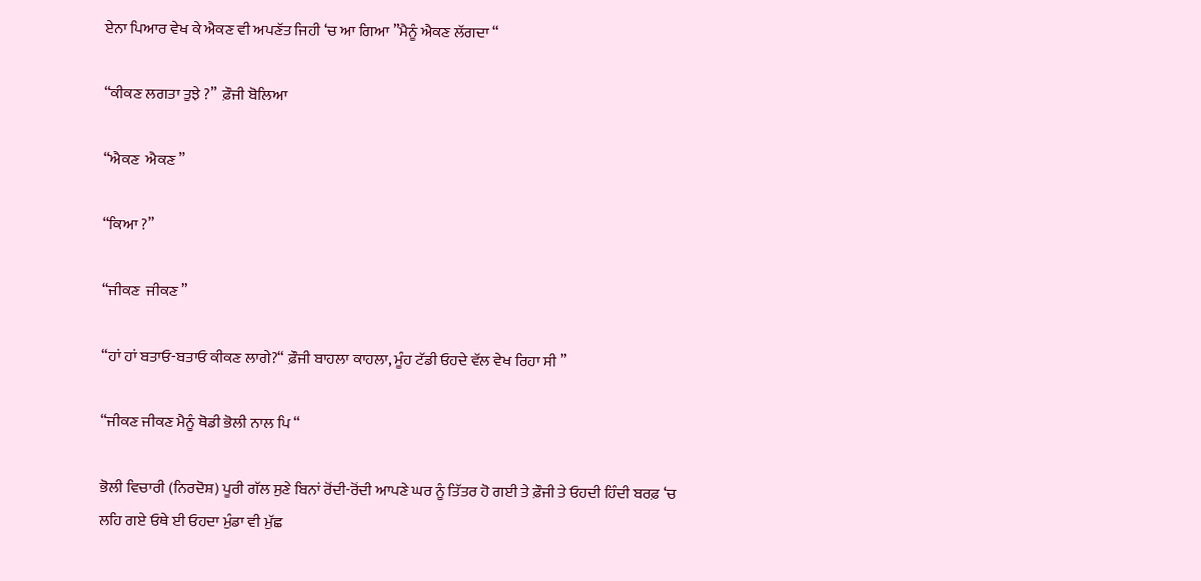ਏਨਾ ਪਿਆਰ ਵੇਖ ਕੇ ਐਕਣ ਵੀ ਅਪਣੱਤ ਜਿਹੀ ‘ਚ ਆ ਗਿਆ ”ਮੈਨੂੰ ਐਕਣ ਲੱਗਦਾ “

“ਕੀਕਣ ਲਗਤਾ ਤੁਝੇ ?”  ਫ਼ੌਜੀ ਬੋਲਿਆ

“ਐਕਣ  ਐਕਣ ”

“ਕਿਆ ?”

“ਜੀਕਣ  ਜੀਕਣ ”

“ਹਾਂ ਹਾਂ ਬਤਾਓ-ਬਤਾਓ ਕੀਕਣ ਲਾਗੇ?“ ਫ਼ੌਜੀ ਬਾਹਲਾ ਕਾਹਲਾ, ਮੂੰਹ ਟੱਡੀ ਓਹਦੇ ਵੱਲ ਵੇਖ ਰਿਹਾ ਸੀ ”

“ਜੀਕਣ ਜੀਕਣ ਮੈਨੂੰ ਥੋਡੀ ਭੋਲੀ ਨਾਲ ਪਿ “

ਭੋਲੀ ਵਿਚਾਰੀ (ਨਿਰਦੋਸ਼) ਪੂਰੀ ਗੱਲ ਸੁਣੇ ਬਿਨਾਂ ਰੋਂਦੀ-ਰੋਂਦੀ ਆਪਣੇ ਘਰ ਨੂੰ ਤਿੱਤਰ ਹੋ ਗਈ ਤੇ ਫ਼ੌਜੀ ਤੇ ਓਹਦੀ ਹਿੰਦੀ ਬਰਫ਼ ‘ਚ ਲਹਿ ਗਏ ਓਥੇ ਈ ਓਹਦਾ ਮੁੰਡਾ ਵੀ ਮੁੱਛ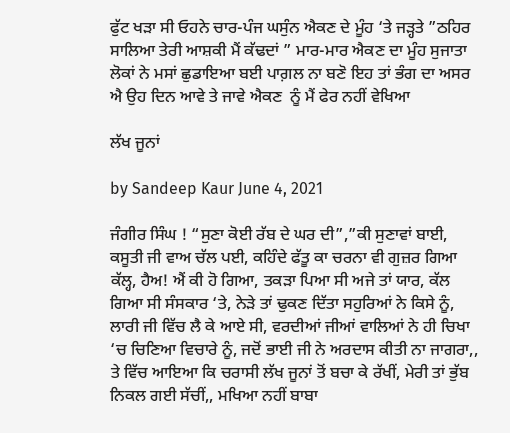ਫੁੱਟ ਖੜਾ ਸੀ ਓਹਨੇ ਚਾਰ-ਪੰਜ ਘਸੁੰਨ ਐਕਣ ਦੇ ਮੂੰਹ ‘ਤੇ ਜੜ੍ਹਤੇ ”ਠਹਿਰ ਸਾਲਿਆ ਤੇਰੀ ਆਸ਼ਕੀ ਮੈਂ ਕੱਢਦਾਂ ” ਮਾਰ-ਮਾਰ ਐਕਣ ਦਾ ਮੂੰਹ ਸੁਜਾਤਾ ਲੋਕਾਂ ਨੇ ਮਸਾਂ ਛੁਡਾਇਆ ਬਈ ਪਾਗ਼ਲ ਨਾ ਬਣੋ ਇਹ ਤਾਂ ਭੰਗ ਦਾ ਅਸਰ ਐ ਉਹ ਦਿਨ ਆਵੇ ਤੇ ਜਾਵੇ ਐਕਣ  ਨੂੰ ਮੈਂ ਫੇਰ ਨਹੀਂ ਵੇਖਿਆ

ਲੱਖ ਜੂਨਾਂ

by Sandeep Kaur June 4, 2021

ਜੰਗੀਰ ਸਿੰਘ ! “ਸੁਣਾ ਕੋਈ ਰੱਬ ਦੇ ਘਰ ਦੀ”,”ਕੀ ਸੁਣਾਵਾਂ ਬਾਈ, ਕਸੂਤੀ ਜੀ ਵਾਅ ਚੱਲ ਪਈ, ਕਹਿੰਦੇ ਫੱਤੂ ਕਾ ਚਰਨਾ ਵੀ ਗੁਜ਼ਰ ਗਿਆ ਕੱਲ੍ਹ, ਹੈਅ! ਐਂ ਕੀ ਹੋ ਗਿਆ, ਤਕੜਾ ਪਿਆ ਸੀ ਅਜੇ ਤਾਂ ਯਾਰ, ਕੱਲ ਗਿਆ ਸੀ ਸੰਸਕਾਰ ‘ਤੇ, ਨੇੜੇ ਤਾਂ ਢੁਕਣ ਦਿੱਤਾ ਸਹੁਰਿਆਂ ਨੇ ਕਿਸੇ ਨੂੰ, ਲਾਰੀ ਜੀ ਵਿੱਚ ਲੈ ਕੇ ਆਏ ਸੀ, ਵਰਦੀਆਂ ਜੀਆਂ ਵਾਲਿਆਂ ਨੇ ਹੀ ਚਿਖਾ ‘ਚ ਚਿਣਿਆ ਵਿਚਾਰੇ ਨੂੰ, ਜਦੋਂ ਭਾਈ ਜੀ ਨੇ ਅਰਦਾਸ ਕੀਤੀ ਨਾ ਜਾਗਰਾ,, ਤੇ ਵਿੱਚ ਆਇਆ ਕਿ ਚਰਾਸੀ ਲੱਖ ਜੂਨਾਂ ਤੋਂ ਬਚਾ ਕੇ ਰੱਖੀਂ, ਮੇਰੀ ਤਾਂ ਭੁੱਬ ਨਿਕਲ ਗਈ ਸੱਚੀਂ,, ਮਖਿਆ ਨਹੀਂ ਬਾਬਾ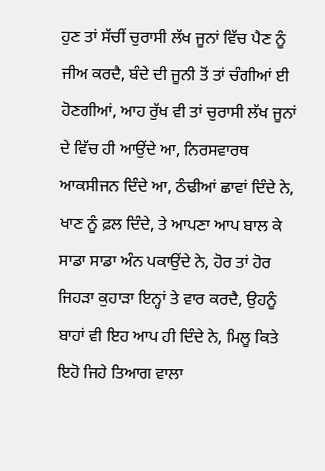ਹੁਣ ਤਾਂ ਸੱਚੀਂ ਚੁਰਾਸੀ ਲੱਖ ਜੂਨਾਂ ਵਿੱਚ ਪੈਣ ਨੂੰ ਜੀਅ ਕਰਦੈ, ਬੰਦੇ ਦੀ ਜੂਨੀ ਤੋਂ ਤਾਂ ਚੰਗੀਆਂ ਈ ਹੋਣਗੀਆਂ, ਆਹ ਰੁੱਖ ਵੀ ਤਾਂ ਚੁਰਾਸੀ ਲੱਖ ਜੂਨਾਂ ਦੇ ਵਿੱਚ ਹੀ ਆਉਂਦੇ ਆ, ਨਿਰਸਵਾਰਥ ਆਕਸੀਜਨ ਦਿੰਦੇ ਆ, ਠੰਢੀਆਂ ਛਾਵਾਂ ਦਿੰਦੇ ਨੇ, ਖਾਣ ਨੂੰ ਫ਼ਲ ਦਿੰਦੇ, ਤੇ ਆਪਣਾ ਆਪ ਬਾਲ ਕੇ ਸਾਡਾ ਸਾਡਾ ਅੰਨ ਪਕਾਉਂਦੇ ਨੇ, ਹੋਰ ਤਾਂ ਹੋਰ ਜਿਹੜਾ ਕੁਹਾੜਾ ਇਨ੍ਹਾਂ ਤੇ ਵਾਰ ਕਰਦੈ, ਉਹਨੂੰ ਬਾਹਾਂ ਵੀ ਇਹ ਆਪ ਹੀ ਦਿੰਦੇ ਨੇ, ਮਿਲੂ ਕਿਤੇ ਇਹੋ ਜਿਹੇ ਤਿਆਗ ਵਾਲਾ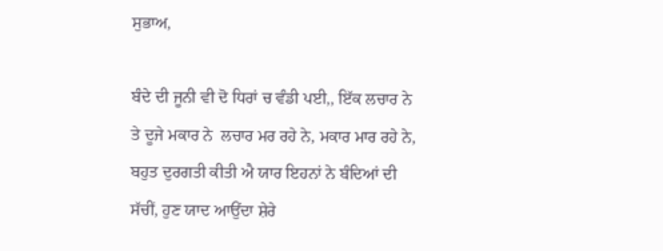ਸੁਭਾਅ,

ਬੰਦੇ ਦੀ ਜੂਨੀ ਵੀ ਦੋ ਧਿਰਾਂ ਚ ਵੰਡੀ ਪਈ,, ਇੱਕ ਲਚਾਰ ਨੇ ਤੇ ਦੂਜੇ ਮਕਾਰ ਨੇ  ਲਚਾਰ ਮਰ ਰਹੇ ਨੇ, ਮਕਾਰ ਮਾਰ ਰਹੇ ਨੇ, ਬਹੁਤ ਦੁਰਗਤੀ ਕੀਤੀ ਐ ਯਾਰ ਇਹਨਾਂ ਨੇ ਬੰਦਿਆਂ ਦੀ ਸੱਚੀਂ, ਹੁਣ ਯਾਦ ਆਉਂਦਾ ਸ਼ੇਰੇ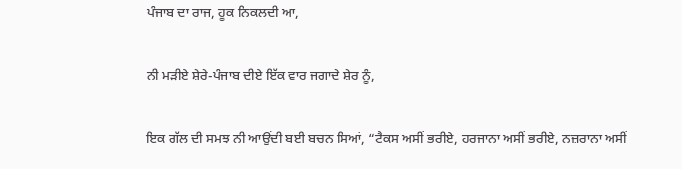ਪੰਜਾਬ ਦਾ ਰਾਜ, ਹੂਕ ਨਿਕਲਦੀ ਆ,

ਨੀ ਮੜੀਏ ਸ਼ੇਰੇ-ਪੰਜਾਬ ਦੀਏ ਇੱਕ ਵਾਰ ਜਗਾਦੇ ਸ਼ੇਰ ਨੂੰ,

ਇਕ ਗੱਲ ਦੀ ਸਮਝ ਨੀ ਆਉਂਦੀ ਬਈ ਬਚਨ ਸਿਆਂ, “ਟੈਕਸ ਅਸੀਂ ਭਰੀਏ, ਹਰਜਾਨਾ ਅਸੀਂ ਭਰੀਏ, ਨਜ਼ਰਾਨਾ ਅਸੀਂ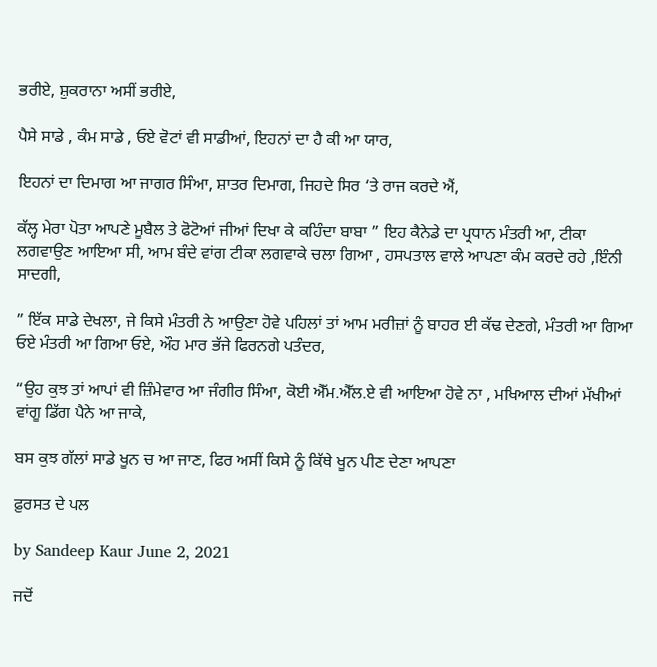ਭਰੀਏ, ਸ਼ੁਕਰਾਨਾ ਅਸੀਂ ਭਰੀਏ,

ਪੈਸੇ ਸਾਡੇ , ਕੰਮ ਸਾਡੇ , ਓਏ ਵੋਟਾਂ ਵੀ ਸਾਡੀਆਂ, ਇਹਨਾਂ ਦਾ ਹੈ ਕੀ ਆ ਯਾਰ,

ਇਹਨਾਂ ਦਾ ਦਿਮਾਗ ਆ ਜਾਗਰ ਸਿੰਆ, ਸ਼ਾਤਰ ਦਿਮਾਗ, ਜਿਹਦੇ ਸਿਰ ‘ਤੇ ਰਾਜ ਕਰਦੇ ਐਂ,

ਕੱਲ੍ਹ ਮੇਰਾ ਪੋਤਾ ਆਪਣੇ ਮੂਬੈਲ ਤੇ ਫੋਟੋਆਂ ਜੀਆਂ ਦਿਖਾ ਕੇ ਕਹਿੰਦਾ ਬਾਬਾ ” ਇਹ ਕੈਨੇਡੇ ਦਾ ਪ੍ਰਧਾਨ ਮੰਤਰੀ ਆ, ਟੀਕਾ ਲਗਵਾਉਣ ਆਇਆ ਸੀ, ਆਮ‌ ਬੰਦੇ ਵਾਂਗ ਟੀਕਾ ਲਗਵਾਕੇ ਚਲਾ ਗਿਆ , ਹਸਪਤਾਲ ਵਾਲੇ ਆਪਣਾ ਕੰਮ ਕਰਦੇ ਰਹੇ ,ਇੰਨੀ ਸਾਦਗੀ,

” ਇੱਕ ਸਾਡੇ ਦੇਖਲਾ, ਜੇ ਕਿਸੇ ਮੰਤਰੀ ਨੇ ਆਉਣਾ ਹੋਵੇ ਪਹਿਲਾਂ ਤਾਂ ਆਮ ਮਰੀਜ਼ਾਂ ਨੂੰ ਬਾਹਰ ਈ ਕੱਢ ਦੇਣਗੇ, ਮੰਤਰੀ ਆ ਗਿਆ ਓਏ ਮੰਤਰੀ ਆ ਗਿਆ ਓਏ, ਔਹ ਮਾਰ ਭੱਜੇ ਫਿਰਨਗੇ ਪਤੰਦਰ,

“ਉਹ ਕੁਝ ਤਾਂ ਆਪਾਂ ਵੀ ਜ਼ਿੰਮੇਵਾਰ ਆ ਜੰਗੀਰ ਸਿੰਆ, ਕੋਈ ਐੱਮ.ਐੱਲ.ਏ ਵੀ ਆਇਆ ਹੋਵੇ ਨਾ , ਮਖਿਆਲ ਦੀਆਂ ਮੱਖੀਆਂ ਵਾਂਗੂ ਡਿੱਗ ਪੈਨੇ ਆ ਜਾਕੇ,

ਬਸ ਕੁਝ ਗੱਲਾਂ ਸਾਡੇ ਖੂਨ ਚ ਆ ਜਾਣ, ਫਿਰ ਅਸੀਂ ਕਿਸੇ ਨੂੰ ਕਿੱਥੇ ਖੂਨ ਪੀਣ ਦੇਣਾ ਆਪਣਾ

ਫ਼ੁਰਸਤ ਦੇ ਪਲ

by Sandeep Kaur June 2, 2021

ਜਦੋਂ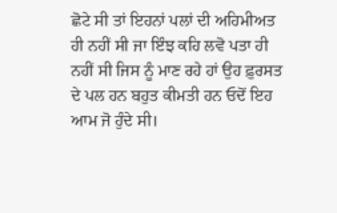ਛੋਟੇ ਸੀ ਤਾਂ ਇਹਨਾਂ ਪਲਾਂ ਦੀ ਅਹਿਮੀਅਤ ਹੀ ਨਹੀਂ ਸੀ ਜਾ ਇੰਝ ਕਹਿ ਲਵੋ ਪਤਾ ਹੀ ਨਹੀਂ ਸੀ ਜਿਸ ਨੂੰ ਮਾਣ ਰਹੇ ਹਾਂ ਉਹ ਫ਼ੁਰਸਤ ਦੇ ਪਲ ਹਨ ਬਹੁਤ ਕੀਮਤੀ ਹਨ ਓਦੋਂ ਇਹ ਆਮ ਜੋ ਹੁੰਦੇ ਸੀ।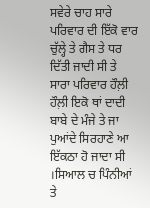ਸਵੇਰੇ ਚਾਹ ਸਾਰੇ ਪਰਿਵਾਰ ਦੀ ਇੱਕੋ ਵਾਰ ਚੁੱਲ੍ਹੇ ਤੇ ਗੈਸ ਤੇ ਧਰ ਦਿੱਤੀ ਜਾਦੀ ਸੀ ਤੇ ਸਾਰਾ ਪਰਿਵਾਰ ਹੌਲ਼ੀ ਹੌਲ਼ੀ ਇਕੋ ਥਾਂ ਦਾਦੀ ਬਾਬੇ ਦੇ ਮੰਜੇ ਤੇ ਜਾ ਪੁਆਂਦੇ ਸਿਰਹਾਣੇ ਆ ਇੱਕਠਾ ਹੋ ਜਾਦਾ ਸੀ ।ਸਿਆਲ ਚ ਪਿੰਨੀਆਂ ਤੇ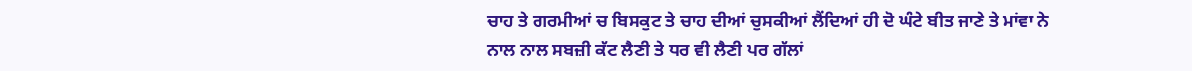ਚਾਹ ਤੇ ਗਰਮੀਆਂ ਚ ਬਿਸਕੁਟ ਤੇ ਚਾਹ ਦੀਆਂ ਚੁਸਕੀਆਂ ਲੈਂਦਿਆਂ ਹੀ ਦੋ ਘੰਟੇ ਬੀਤ ਜਾਣੇ ਤੇ ਮਾਂਵਾ ਨੇ ਨਾਲ ਨਾਲ ਸਬਜ਼ੀ ਕੱਟ ਲੈਣੀ ਤੇ ਧਰ ਵੀ ਲੈਣੀ ਪਰ ਗੱਲਾਂ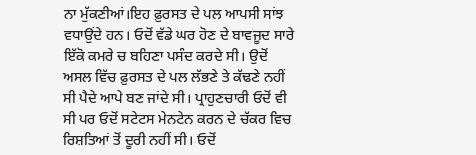ਨਾ ਮੁੱਕਣੀਆਂ।ਇਹ ਫ਼ੁਰਸਤ ਦੇ ਪਲ ਆਪਸੀ ਸਾਂਝ ਵਧਾਉਂਦੇ ਹਨ। ਓਦੋਂ ਵੱਡੇ ਘਰ ਹੋਣ ਦੇ ਬਾਵਜੂਦ ਸਾਰੇ ਇੱਕੋ ਕਮਰੇ ਚ ਬਹਿਣਾ ਪਸੰਦ ਕਰਦੇ ਸੀ। ਉਦੋਂ ਅਸਲ ਵਿੱਚ ਫ਼ੁਰਸਤ ਦੇ ਪਲ ਲੱਭਣੇ ਤੇ ਕੱਢਣੇ ਨਹੀਂ ਸੀ ਪੈਦੇ ਆਪੇ ਬਣ ਜਾਂਦੇ ਸੀ। ਪ੍ਰਾਹੁਣਚਾਰੀ ਓਦੋਂ ਵੀ ਸੀ ਪਰ ਓਦੋਂ ਸਟੇਟਸ ਮੇਨਟੇਨ ਕਰਨ ਦੇ ਚੱਕਰ ਵਿਚ ਰਿਸ਼ਤਿਆਂ ਤੋਂ ਦੂਰੀ ਨਹੀਂ ਸੀ। ਓਦੋਂ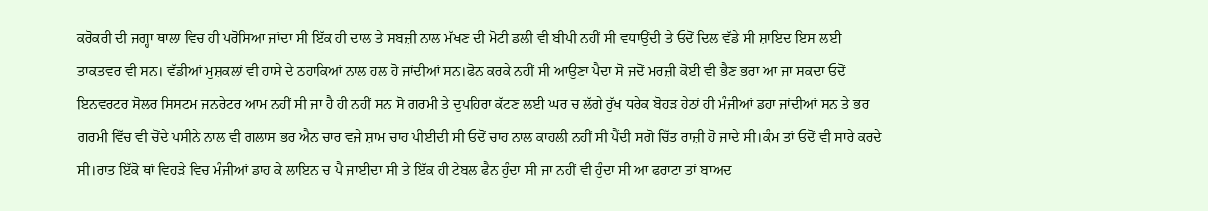ਕਰੋਕਰੀ ਦੀ ਜਗ੍ਹਾ ਥਾਲਾ ਵਿਚ ਹੀ ਪਰੋਸਿਆ ਜਾਂਦਾ ਸੀ ਇੱਕ ਹੀ ਦਾਲ ਤੇ ਸਬਜ਼ੀ ਨਾਲ ਮੱਖਣ ਦੀ ਮੋਟੀ ਡਲੀ ਵੀ ਬੀਪੀ ਨਹੀਂ ਸੀ ਵਧਾਉਂਦੀ ਤੇ ਓਦੋਂ ਦਿਲ ਵੱਡੇ ਸੀ ਸ਼ਾਇਦ ਇਸ ਲਈ ਤਾਕਤਵਰ ਵੀ ਸਨ। ਵੱਡੀਆਂ ਮੁਸ਼ਕਲਾਂ ਵੀ ਹਾਸੇ ਦੇ ਠਹਾਕਿਆਂ ਨਾਲ ਹਲ ਹੋ ਜਾਂਦੀਆਂ ਸਨ।ਫੋਨ ਕਰਕੇ ਨਹੀਂ ਸੀ ਆਉਣਾ ਪੈਦਾ ਸੋ ਜਦੋਂ ਮਰਜ਼ੀ ਕੋਈ ਵੀ ਭੈਣ ਭਰਾ ਆ ਜਾ ਸਕਦਾ ਓਦੋਂ ਇਨਵਰਟਰ ਸੋਲਰ ਸਿਸਟਮ ਜਨਰੇਟਰ ਆਮ ਨਹੀਂ ਸੀ ਜਾ ਹੈ ਹੀ ਨਹੀਂ ਸਨ ਸੋ ਗਰਮੀ ਤੇ ਦੁਪਹਿਰਾ ਕੱਟਣ ਲਈ ਘਰ ਚ ਲੱਗੇ ਰੁੱਖ ਧਰੇਕ ਬੋਹੜ ਹੇਠਾਂ ਹੀ ਮੰਜੀਆਂ ਡਹਾ ਜਾਂਦੀਆਂ ਸਨ ਤੇ ਭਰ ਗਰਮੀ ਵਿੱਚ ਵੀ ਚੋਂਦੇ ਪਸੀਨੇ ਨਾਲ ਵੀ ਗਲਾਸ ਭਰ ਐਨ ਚਾਰ ਵਜੇ ਸ਼ਾਮ ਚਾਹ ਪੀਈਦੀ ਸੀ ਓਦੋਂ ਚਾਹ ਨਾਲ ਕਾਹਲੀ ਨਹੀਂ ਸੀ ਪੈਂਦੀ ਸਗੋ ਚਿੱਤ ਰਾਜ਼ੀ ਹੋ ਜਾਦੇ ਸੀ।ਕੰਮ ਤਾਂ ਓਦੋਂ ਵੀ ਸਾਰੇ ਕਰਦੇ ਸੀ।ਰਾਤ ਇੱਕੋ ਥਾਂ ਵਿਹੜੇ ਵਿਚ ਮੰਜੀਆਂ ਡਾਹ ਕੇ ਲਾਇਨ ਚ ਪੈ ਜਾਈਦਾ ਸੀ ਤੇ ਇੱਕ ਹੀ ਟੇਬਲ ਫੈਨ ਹੁੰਦਾ ਸੀ ਜਾ ਨਹੀਂ ਵੀ ਹੁੰਦਾ ਸੀ ਆ ਫਰਾਟਾ ਤਾਂ ਬਾਅਦ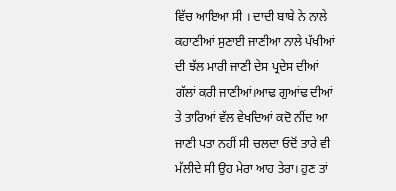ਵਿੱਚ ਆਇਆ ਸੀ । ਦਾਦੀ ਬਾਬੇ ਨੇ ਨਾਲੇ ਕਹਾਣੀਆਂ ਸੁਣਾਈ ਜਾਣੀਆ ਨਾਲੇ ਪੱਖੀਆਂ ਦੀ ਝੱਲ ਮਾਰੀ ਜਾਣੀ ਦੇਸ ਪ੍ਰਦੇਸ ਦੀਆਂ ਗੱਲਾਂ ਕਰੀ ਜਾਣੀਆਂ।ਆਢ ਗੁਆਂਢ ਦੀਆਂ ਤੇ ਤਾਰਿਆਂ ਵੱਲ ਵੇਖਦਿਆਂ ਕਦੋ ਨੀਂਦ ਆ ਜਾਣੀ ਪਤਾ ਨਹੀਂ ਸੀ ਚਲਦਾ ਓਦੋਂ ਤਾਰੇ ਵੀ ਮੱਲੀਦੇ ਸੀ ਉਹ ਮੇਰਾ ਆਹ ਤੇਰਾ। ਹੁਣ ਤਾਂ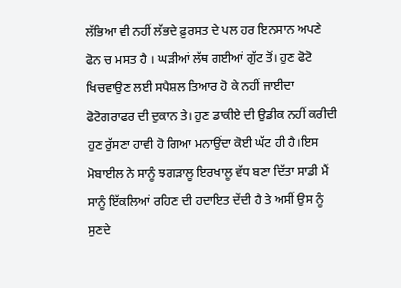ਲੱਭਿਆ ਵੀ ਨਹੀਂ ਲੱਭਦੇ ਫ਼ੁਰਸਤ ਦੇ ਪਲ ਹਰ ਇਨਸਾਨ ਅਪਣੇ ਫੋਨ ਚ ਮਸਤ ਹੈ । ਘੜੀਆਂ ਲੱਥ ਗਈਆਂ ਗੁੱਟ ਤੋਂ। ਹੁਣ ਫੋਟੋ ਖਿਚਵਾਉਣ ਲਈ ਸਪੈਸ਼ਲ ਤਿਆਰ ਹੋ ਕੇ ਨਹੀਂ ਜਾਈਦਾ ਫੋਟੋਗਰਾਫਰ ਦੀ ਦੁਕਾਨ ਤੇ। ਹੁਣ ਡਾਕੀਏ ਦੀ ਉਡੀਕ ਨਹੀਂ ਕਰੀਦੀ ਹੁਣ ਰੁੱਸਣਾ ਹਾਵੀ ਹੋ ਗਿਆ ਮਨਾਉਂਦਾ ਕੋਈ ਘੱਟ ਹੀ ਹੈ।ਇਸ ਮੋਬਾਈਲ ਨੇ ਸਾਨੂੰ ਝਗੜਾਲੂ ਇਰਖਾਲੂ ਵੱਧ ਬਣਾ ਦਿੱਤਾ ਸਾਡੀ ਮੈਂ ਸਾਨੂੰ ਇੱਕਲਿਆਂ ਰਹਿਣ ਦੀ ਹਦਾਇਤ ਦੇਂਦੀ ਹੈ ਤੇ ਅਸੀਂ ਉਸ ਨੂੰ ਸੁਣਦੇ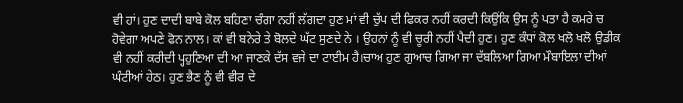ਵੀ ਹਾਂ। ਹੁਣ ਦਾਦੀ ਬਾਬੇ ਕੋਲ ਬਹਿਣਾ ਚੰਗਾ ਨਹੀਂ ਲੱਗਦਾ ਹੁਣ ਮਾਂ ਵੀ ਚੁੱਪ ਦੀ ਫਿਕਰ ਨਹੀਂ ਕਰਦੀ ਕਿਉਂਕਿ ਉਸ ਨੂੰ ਪਤਾ ਹੈ ਕਮਰੇ ਚ ਹੋਵੇਗਾ ਅਪਣੇ ਫੋਨ ਨਾਲ। ਕਾਂ ਵੀ ਬਨੇਰੇ ਤੇ ਬੋਲਦੇ ਘੱਟ ਸੁਣਦੇ ਨੇ । ਉਹਨਾਂ ਨੂੰ ਵੀ ਚੂਰੀ ਨਹੀਂ ਪੈਦੀ ਹੁਣ। ਹੁਣ ਕੰਧਾਂ ਕੋਲ ਖਲੋ ਖਲੋ ਉਡੀਕ ਵੀ ਨਹੀਂ ਕਰੀਦੀ ਪ੍ਹਹੁਣਿਆ ਦੀ ਆ ਜਾਣਕੇ ਦੱਸ ਵਜੇ ਦਾ ਟਾਈਮ ਹੈ।ਚਾਅ ਹੁਣ ਗੁਆਚ ਗਿਆ ਜਾ ਦੱਬਲਿਆ ਗਿਆ ਮੌਬਾਇਲਾ ਦੀਆਂ ਘੰਟੀਆਂ ਹੇਠ। ਹੁਣ ਭੈਣ ਨੂੰ ਵੀ ਵੀਰ ਦੇ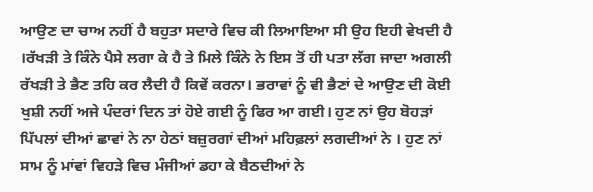ਆਉਣ ਦਾ ਚਾਅ ਨਹੀਂ ਹੈ ਬਹੁਤਾ ਸਦਾਰੇ ਵਿਚ ਕੀ ਲਿਆਇਆ ਸੀ ਉਹ ਇਹੀ ਵੇਖਦੀ ਹੈ ।ਰੱਖੜੀ ਤੇ ਕਿੰਨੇ ਪੈਸੇ ਲਗਾ ਕੇ ਹੈ ਤੇ ਮਿਲੇ ਕਿੰਨੇ ਨੇ ਇਸ ਤੋਂ ਹੀ ਪਤਾ ਲੱਗ ਜਾਦਾ ਅਗਲੀ ਰੱਖੜੀ ਤੇ ਭੈਣ ਤਹਿ ਕਰ ਲੈਦੀ ਹੈ ਕਿਵੇਂ ਕਰਨਾ। ਭਰਾਵਾਂ ਨੂੰ ਵੀ ਭੈਣਾਂ ਦੇ ਆਉਣ ਦੀ ਕੋਈ ਖੁਸ਼ੀ ਨਹੀਂ ਅਜੇ ਪੰਦਰਾਂ ਦਿਨ ਤਾਂ ਹੋਏ ਗਈ ਨੂੰ ਫਿਰ ਆ ਗਈ। ਹੁਣ ਨਾਂ ਉਹ ਬੋਹੜਾਂ ਪਿੱਪਲਾਂ ਦੀਆਂ ਛਾਵਾਂ ਨੇ ਨਾ ਹੇਠਾਂ ਬਜ਼ੁਰਗਾਂ ਦੀਆਂ ਮਹਿਫ਼ਲਾਂ ਲਗਦੀਆਂ ਨੇ । ਹੁਣ ਨਾਂ ਸਾਮ ਨੂੰ ਮਾਂਵਾਂ ਵਿਹੜੇ ਵਿਚ ਮੰਜੀਆਂ ਡਹਾ ਕੇ ਬੈਠਦੀਆਂ ਨੇ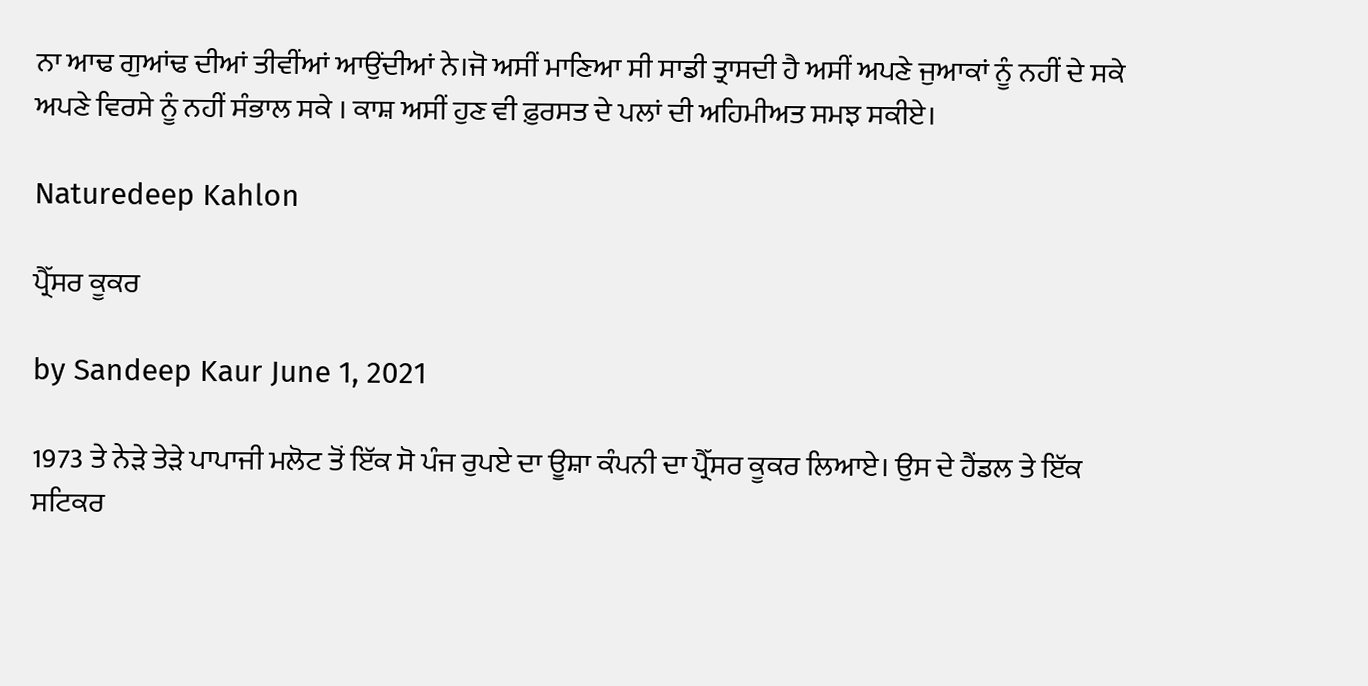ਨਾ ਆਢ ਗੁਆਂਢ ਦੀਆਂ ਤੀਵੀਂਆਂ ਆਉਂਦੀਆਂ ਨੇ।ਜੋ ਅਸੀਂ ਮਾਣਿਆ ਸੀ ਸਾਡੀ ਤ੍ਰਾਸਦੀ ਹੈ ਅਸੀਂ ਅਪਣੇ ਜੁਆਕਾਂ ਨੂੰ ਨਹੀਂ ਦੇ ਸਕੇ ਅਪਣੇ ਵਿਰਸੇ ਨੂੰ ਨਹੀਂ ਸੰਭਾਲ ਸਕੇ । ਕਾਸ਼ ਅਸੀਂ ਹੁਣ ਵੀ ਫ਼ੁਰਸਤ ਦੇ ਪਲਾਂ ਦੀ ਅਹਿਮੀਅਤ ਸਮਝ ਸਕੀਏ।

Naturedeep Kahlon

ਪ੍ਰੈੱਸਰ ਕੂਕਰ

by Sandeep Kaur June 1, 2021

1973 ਤੇ ਨੇੜੇ ਤੇੜੇ ਪਾਪਾਜੀ ਮਲੋਟ ਤੋਂ ਇੱਕ ਸੋ ਪੰਜ ਰੁਪਏ ਦਾ ਊਸ਼ਾ ਕੰਪਨੀ ਦਾ ਪ੍ਰੈੱਸਰ ਕੂਕਰ ਲਿਆਏ। ਉਸ ਦੇ ਹੈਂਡਲ ਤੇ ਇੱਕ ਸਟਿਕਰ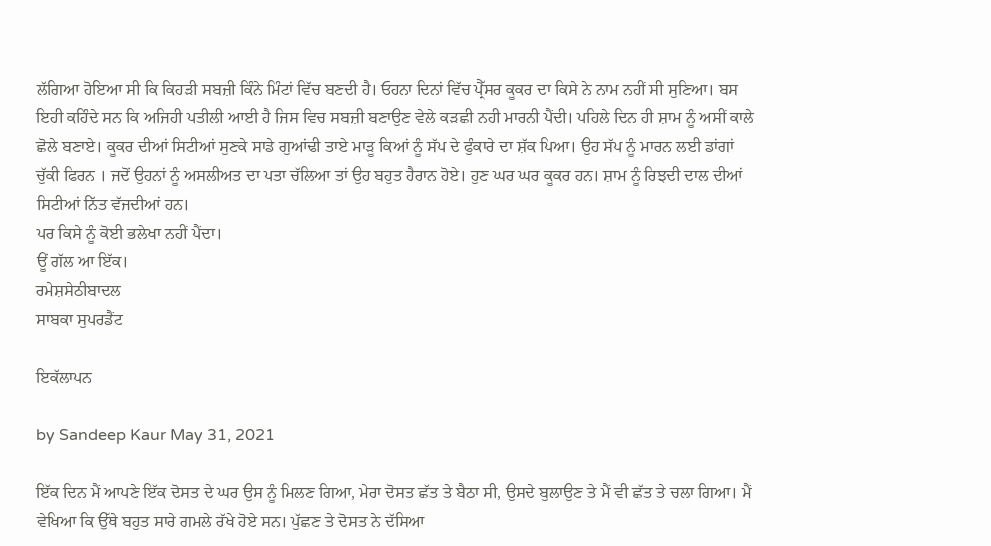ਲੱਗਿਆ ਹੋਇਆ ਸੀ ਕਿ ਕਿਹੜੀ ਸਬਜ਼ੀ ਕਿੰਨੇ ਮਿੰਟਾਂ ਵਿੱਚ ਬਣਦੀ ਹੈ। ਓਹਨਾ ਦਿਨਾਂ ਵਿੱਚ ਪ੍ਰੈੱਸਰ ਕੂਕਰ ਦਾ ਕਿਸੇ ਨੇ ਨਾਮ ਨਹੀਂ ਸੀ ਸੁਣਿਆ। ਬਸ ਇਹੀ ਕਹਿੰਦੇ ਸਨ ਕਿ ਅਜਿਹੀ ਪਤੀਲੀ ਆਈ ਹੈ ਜਿਸ ਵਿਚ ਸਬਜ਼ੀ ਬਣਾਉਣ ਵੇਲੇ ਕੜਛੀ ਨਹੀ ਮਾਰਨੀ ਪੈਂਦੀ। ਪਹਿਲੇ ਦਿਨ ਹੀ ਸ਼ਾਮ ਨੂੰ ਅਸੀਂ ਕਾਲੇ ਛੋਲੇ ਬਣਾਏ। ਕੂਕਰ ਦੀਆਂ ਸਿਟੀਆਂ ਸੁਣਕੇ ਸਾਡੇ ਗੁਆਂਢੀ ਤਾਏ ਮਾੜੂ ਕਿਆਂ ਨੂੰ ਸੱਪ ਦੇ ਫੁੰਕਾਰੇ ਦਾ ਸ਼ੱਕ ਪਿਆ। ਉਹ ਸੱਪ ਨੂੰ ਮਾਰਨ ਲਈ ਡਾਂਗਾਂ ਚੁੱਕੀ ਫਿਰਨ । ਜਦੋਂ ਉਹਨਾਂ ਨੂੰ ਅਸਲੀਅਤ ਦਾ ਪਤਾ ਚੱਲਿਆ ਤਾਂ ਉਹ ਬਹੁਤ ਹੈਰਾਨ ਹੋਏ। ਹੁਣ ਘਰ ਘਰ ਕੂਕਰ ਹਨ। ਸ਼ਾਮ ਨੂੰ ਰਿਝਦੀ ਦਾਲ ਦੀਆਂ ਸਿਟੀਆਂ ਨਿੱਤ ਵੱਜਦੀਆਂ ਹਨ।
ਪਰ ਕਿਸੇ ਨੂੰ ਕੋਈ ਭਲੇਖਾ ਨਹੀਂ ਪੈਂਦਾ।
ਊਂ ਗੱਲ ਆ ਇੱਕ।
ਰਮੇਸ਼ਸੇਠੀਬਾਦਲ
ਸਾਬਕਾ ਸੁਪਰਡੈਂਟ

ਇਕੱਲਾਪਨ

by Sandeep Kaur May 31, 2021

ਇੱਕ ਦਿਨ ਮੈਂ ਆਪਣੇ ਇੱਕ ਦੋਸਤ ਦੇ ਘਰ ਉਸ ਨੂੰ ਮਿਲਣ ਗਿਆ, ਮੇਰਾ ਦੋਸਤ ਛੱਤ ਤੇ ਬੈਠਾ ਸੀ, ਉਸਦੇ ਬੁਲਾਉਣ ਤੇ ਮੈਂ ਵੀ ਛੱਤ ਤੇ ਚਲਾ ਗਿਆ। ਮੈਂ ਵੇਖਿਆ ਕਿ ਉੱਥੇ ਬਹੁਤ ਸਾਰੇ ਗਮਲੇ ਰੱਖੇ ਹੋਏ ਸਨ। ਪੁੱਛਣ ਤੇ ਦੋਸਤ ਨੇ ਦੱਸਿਆ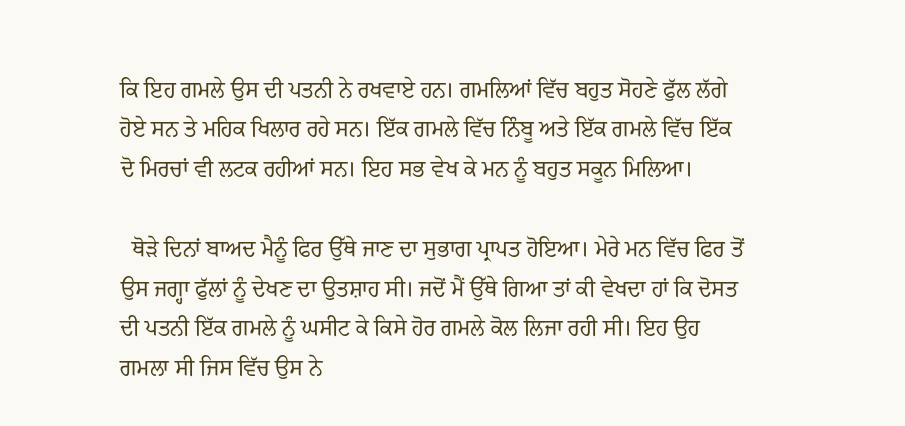ਕਿ ਇਹ ਗਮਲੇ ਉਸ ਦੀ ਪਤਨੀ ਨੇ ਰਖਵਾਏ ਹਨ। ਗਮਲਿਆਂ ਵਿੱਚ ਬਹੁਤ ਸੋਹਣੇ ਫੁੱਲ ਲੱਗੇ ਹੋਏ ਸਨ ਤੇ ਮਹਿਕ ਖਿਲਾਰ ਰਹੇ ਸਨ। ਇੱਕ ਗਮਲੇ ਵਿੱਚ ਨਿੰਬੂ ਅਤੇ ਇੱਕ ਗਮਲੇ ਵਿੱਚ ਇੱਕ ਦੋ ਮਿਰਚਾਂ ਵੀ ਲਟਕ ਰਹੀਆਂ ਸਨ। ਇਹ ਸਭ ਵੇਖ ਕੇ ਮਨ ਨੂੰ ਬਹੁਤ ਸਕੂਨ ਮਿਲਿਆ।

  ਥੋੜੇ ਦਿਨਾਂ ਬਾਅਦ ਮੈਨੂੰ ਫਿਰ ਉੱਥੇ ਜਾਣ ਦਾ ਸੁਭਾਗ ਪ੍ਰਾਪਤ ਹੋਇਆ। ਮੇਰੇ ਮਨ ਵਿੱਚ ਫਿਰ ਤੋਂ ਉਸ ਜਗ੍ਹਾ ਫੁੱਲਾਂ ਨੂੰ ਦੇਖਣ ਦਾ ਉਤਸ਼ਾਹ ਸੀ। ਜਦੋਂ ਮੈਂ ਉੱਥੇ ਗਿਆ ਤਾਂ ਕੀ ਵੇਖਦਾ ਹਾਂ ਕਿ ਦੋਸਤ ਦੀ ਪਤਨੀ ਇੱਕ ਗਮਲੇ ਨੂੰ ਘਸੀਟ ਕੇ ਕਿਸੇ ਹੋਰ ਗਮਲੇ ਕੋਲ ਲਿਜਾ ਰਹੀ ਸੀ। ਇਹ ਉਹ ਗਮਲਾ ਸੀ ਜਿਸ ਵਿੱਚ ਉਸ ਨੇ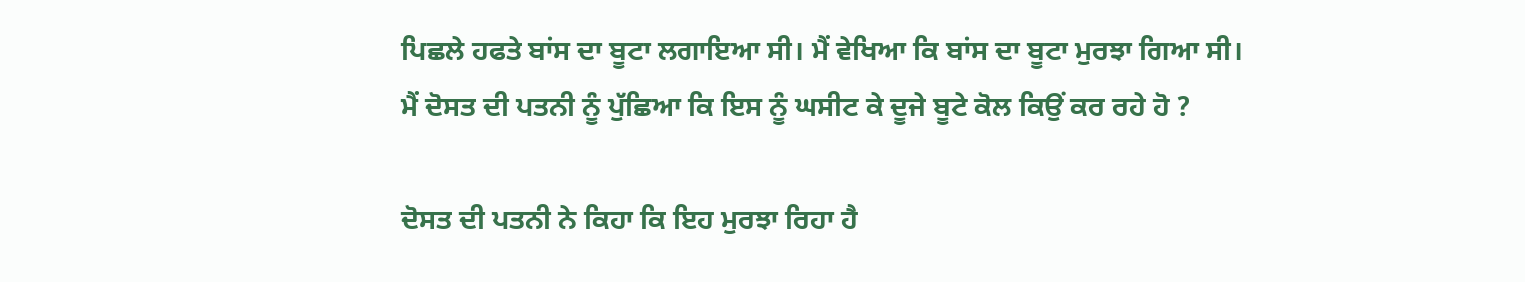ਪਿਛਲੇ ਹਫਤੇ ਬਾਂਸ ਦਾ ਬੂਟਾ ਲਗਾਇਆ ਸੀ। ਮੈਂ ਵੇਖਿਆ ਕਿ ਬਾਂਸ ਦਾ ਬੂਟਾ ਮੁਰਝਾ ਗਿਆ ਸੀ। ਮੈਂ ਦੋਸਤ ਦੀ ਪਤਨੀ ਨੂੰ ਪੁੱਛਿਆ ਕਿ ਇਸ ਨੂੰ ਘਸੀਟ ਕੇ ਦੂਜੇ ਬੂਟੇ ਕੋਲ ਕਿਉਂ ਕਰ ਰਹੇ ਹੋ ?

ਦੋਸਤ ਦੀ ਪਤਨੀ ਨੇ ਕਿਹਾ ਕਿ ਇਹ ਮੁਰਝਾ ਰਿਹਾ ਹੈ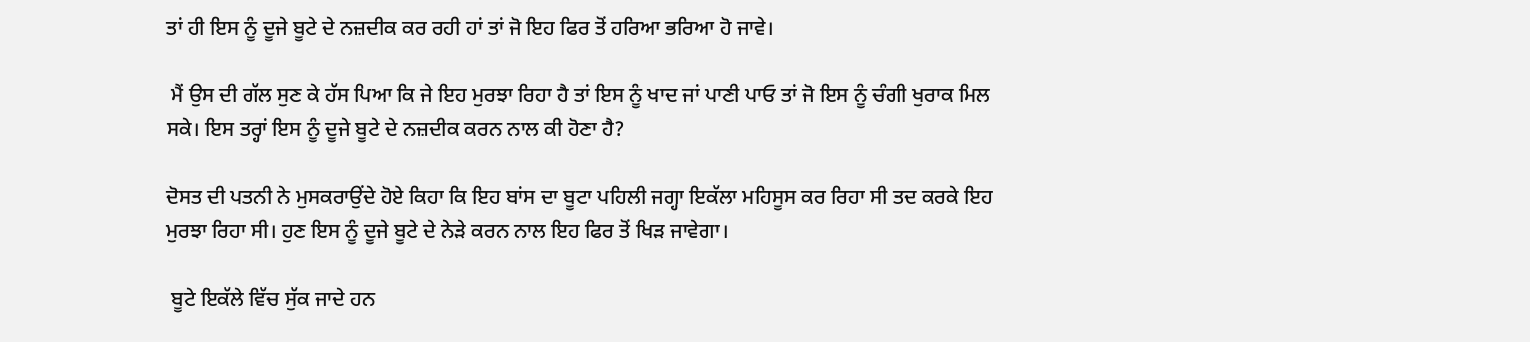ਤਾਂ ਹੀ ਇਸ ਨੂੰ ਦੂਜੇ ਬੂਟੇ ਦੇ ਨਜ਼ਦੀਕ ਕਰ ਰਹੀ ਹਾਂ ਤਾਂ ਜੋ ਇਹ ਫਿਰ ਤੋਂ ਹਰਿਆ ਭਰਿਆ ਹੋ ਜਾਵੇ।

 ਮੈਂ ਉਸ ਦੀ ਗੱਲ ਸੁਣ ਕੇ ਹੱਸ ਪਿਆ ਕਿ ਜੇ ਇਹ ਮੁਰਝਾ ਰਿਹਾ ਹੈ ਤਾਂ ਇਸ ਨੂੰ ਖਾਦ ਜਾਂ ਪਾਣੀ ਪਾਓ ਤਾਂ ਜੋ ਇਸ ਨੂੰ ਚੰਗੀ ਖੁਰਾਕ ਮਿਲ ਸਕੇ। ਇਸ ਤਰ੍ਹਾਂ ਇਸ ਨੂੰ ਦੂਜੇ ਬੂਟੇ ਦੇ ਨਜ਼ਦੀਕ ਕਰਨ ਨਾਲ ਕੀ ਹੋਣਾ ਹੈ?

ਦੋਸਤ ਦੀ ਪਤਨੀ ਨੇ ਮੁਸਕਰਾਉਂਦੇ ਹੋਏ ਕਿਹਾ ਕਿ ਇਹ ਬਾਂਸ ਦਾ ਬੂਟਾ ਪਹਿਲੀ ਜਗ੍ਹਾ ਇਕੱਲਾ ਮਹਿਸੂਸ ਕਰ ਰਿਹਾ ਸੀ ਤਦ ਕਰਕੇ ਇਹ ਮੁਰਝਾ ਰਿਹਾ ਸੀ। ਹੁਣ ਇਸ ਨੂੰ ਦੂਜੇ ਬੂਟੇ ਦੇ ਨੇੜੇ ਕਰਨ ਨਾਲ ਇਹ ਫਿਰ ਤੋਂ ਖਿੜ ਜਾਵੇਗਾ।

 ਬੂਟੇ ਇਕੱਲੇ ਵਿੱਚ ਸੁੱਕ ਜਾਦੇ ਹਨ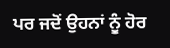ਪਰ ਜਦੋਂ ਉਹਨਾਂ ਨੂੰ ਹੋਰ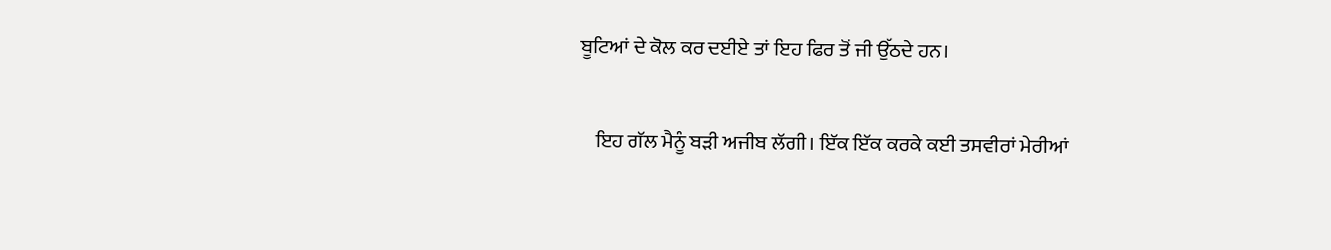ਬੂਟਿਆਂ ਦੇ ਕੋਲ ਕਰ ਦਈਏ ਤਾਂ ਇਹ ਫਿਰ ਤੋਂ ਜੀ ਉੱਠਦੇ ਹਨ।

    ਇਹ ਗੱਲ ਮੈਨੂੰ ਬੜੀ ਅਜੀਬ ਲੱਗੀ। ਇੱਕ ਇੱਕ ਕਰਕੇ ਕਈ ਤਸਵੀਰਾਂ ਮੇਰੀਆਂ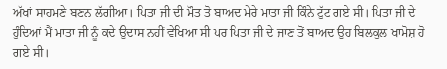ਅੱਖਾਂ ਸਾਹਮਣੇ ਬਣਨ ਲੱਗੀਆ। ਪਿਤਾ ਜੀ ਦੀ ਮੌਤ ਤੋ ਬਾਅਦ ਮੇਰੇ ਮਾਤਾ ਜੀ ਕਿੰਨੇ ਟੁੱਟ ਗਏ ਸੀ। ਪਿਤਾ ਜੀ ਦੇ ਹੁੰਦਿਆਂ ਮੈਂ ਮਾਤਾ ਜੀ ਨੂੰ ਕਦੇ ਉਦਾਸ ਨਹੀਂ ਵੇਖਿਆ ਸੀ ਪਰ ਪਿਤਾ ਜੀ ਦੇ ਜਾਣ ਤੋਂ ਬਾਅਦ ਉਹ ਬਿਲਕੁਲ ਖਾਮੋਸ਼ ਹੋ ਗਏ ਸੀ।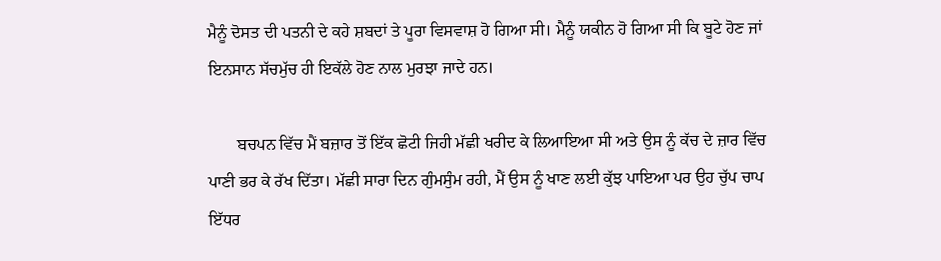ਮੈਨੂੰ ਦੋਸਤ ਦੀ ਪਤਨੀ ਦੇ ਕਹੇ ਸ਼ਬਦਾਂ ਤੇ ਪੂਰਾ ਵਿਸਵਾਸ਼ ਹੋ ਗਿਆ ਸੀ। ਮੈਨੂੰ ਯਕੀਨ ਹੋ ਗਿਆ ਸੀ ਕਿ ਬੂਟੇ ਹੋਣ ਜਾਂ ਇਨਸਾਨ ਸੱਚਮੁੱਚ ਹੀ ਇਕੱਲੇ ਹੋਣ ਨਾਲ ਮੁਰਝਾ ਜਾਦੇ ਹਨ।

       ਬਚਪਨ ਵਿੱਚ ਮੈਂ ਬਜ਼ਾਰ ਤੋਂ ਇੱਕ ਛੋਟੀ ਜਿਹੀ ਮੱਛੀ ਖਰੀਦ ਕੇ ਲਿਆਇਆ ਸੀ ਅਤੇ ਉਸ ਨੂੰ ਕੱਚ ਦੇ ਜ਼ਾਰ ਵਿੱਚ ਪਾਣੀ ਭਰ ਕੇ ਰੱਖ ਦਿੱਤਾ। ਮੱਛੀ ਸਾਰਾ ਦਿਨ ਗੁੰਮਸੁੰਮ ਰਹੀ, ਮੈਂ ਉਸ ਨੂੰ ਖਾਣ ਲਈ ਕੁੱਝ ਪਾਇਆ ਪਰ ਉਹ ਚੁੱਪ ਚਾਪ ਇੱਧਰ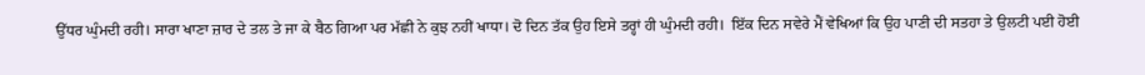ਉੱਧਰ ਘੁੰਮਦੀ ਰਹੀ। ਸਾਰਾ ਖਾਣਾ ਜ਼ਾਰ ਦੇ ਤਲ ਤੇ ਜਾ ਕੇ ਬੈਠ ਗਿਆ ਪਰ ਮੱਛੀ ਨੇ ਕੁਝ ਨਹੀਂ ਖਾਧਾ। ਦੋ ਦਿਨ ਤੱਕ ਉਹ ਇਸੇ ਤਰ੍ਹਾਂ ਹੀ ਘੁੰਮਦੀ ਰਹੀ।  ਇੱਕ ਦਿਨ ਸਵੇਰੇ ਮੈਂ ਵੇਖਿਆਂ ਕਿ ਉਹ ਪਾਣੀ ਦੀ ਸਤਹਾ ਤੇ ਉਲਟੀ ਪਈ ਹੋਈ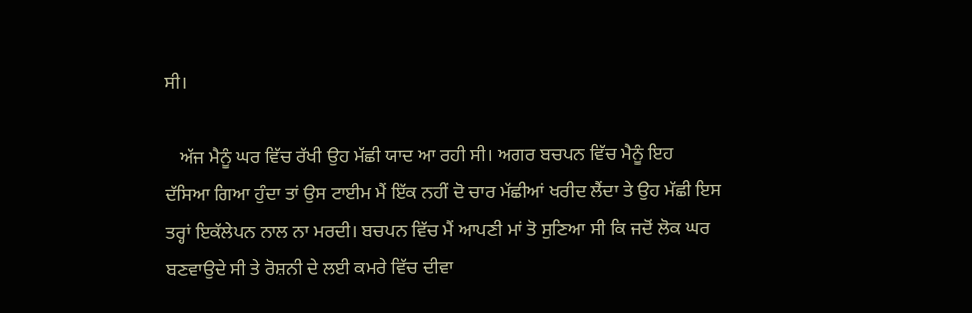ਸੀ।

   ਅੱਜ ਮੈਨੂੰ ਘਰ ਵਿੱਚ ਰੱਖੀ ਉਹ ਮੱਛੀ ਯਾਦ ਆ ਰਹੀ ਸੀ। ਅਗਰ ਬਚਪਨ ਵਿੱਚ ਮੈਨੂੰ ਇਹ ਦੱਸਿਆ ਗਿਆ ਹੁੰਦਾ ਤਾਂ ਉਸ ਟਾਈਮ ਮੈਂ ਇੱਕ ਨਹੀਂ ਦੋ ਚਾਰ ਮੱਛੀਆਂ ਖਰੀਦ ਲੈਂਦਾ ਤੇ ਉਹ ਮੱਛੀ ਇਸ ਤਰ੍ਹਾਂ ਇਕੱਲੇਪਨ ਨਾਲ ਨਾ ਮਰਦੀ। ਬਚਪਨ ਵਿੱਚ ਮੈਂ ਆਪਣੀ ਮਾਂ ਤੋ ਸੁਣਿਆ ਸੀ ਕਿ ਜਦੋਂ ਲੋਕ ਘਰ ਬਣਵਾਉਦੇ ਸੀ ਤੇ ਰੋਸ਼ਨੀ ਦੇ ਲਈ ਕਮਰੇ ਵਿੱਚ ਦੀਵਾ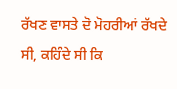ਰੱਖਣ ਵਾਸਤੇ ਦੋ ਮੋਹਰੀਆਂ ਰੱਖਦੇ ਸੀ, ਕਹਿੰਦੇ ਸੀ ਕਿ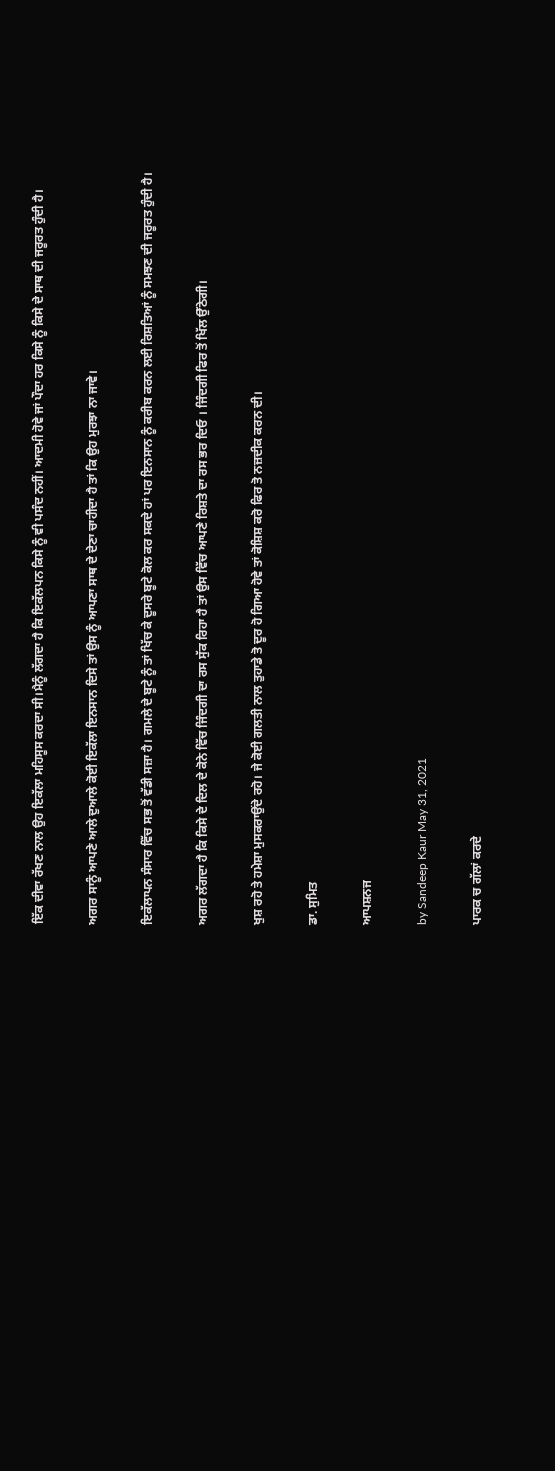ਇੱਕ ਦੀਵਾ ਰੱਖਣ ਨਾਲ ਉਹ ਇਕੱਲਾ ਮਹਿਸੂਸ ਕਰਦਾ ਸੀ।ਮੈਨੂੰ ਲੱਗਦਾ ਹੈ ਕਿ ਇਕੱਲਪਨ ਕਿਸੇ ਨੂੰ ਵੀ ਪਸੰਦ ਨਹੀਂ। ਆਦਮੀ ਹੋਵੇ ਜਾਂ ਪੌਦਾ ਹਰ ਕਿਸੇ ਨੂੰ ਕਿਸੇ ਦੇ ਸਾਥ ਦੀ ਜਰੂਰਤ ਹੁੰਦੀ ਹੈ।

ਅਗਰ ਸਾਨੂੰ ਆਪਣੇ ਆਲੇ ਦੁਆਲੇ ਕੋਈ ਇਕੱਲਾ ਇਨਸਾਨ ਦਿਸੇ ਤਾਂ ਉਸ ਨੂੰ ਆਪਣਾ ਸਾਥ ਦੇ ਦੇਣਾ ਚਾਹੀਦਾ ਹੈ ਤਾਂ ਕਿ ਉਹ ਮੁਰਝਾ ਨਾ ਜਾਵੇ।

ਇਕੱਲਾਪਨ ਸੰਸਾਰ ਵਿੱਚ ਸਭ ਤੋਂ ਵੱਡੀ ਸਜ਼ਾ ਹੈ। ਗਮਲੇ ਦੇ ਬੂਟੇ ਨੂੰ ਤਾਂ ਖਿੱਚ ਕੇ ਦੂਸਰੇ ਬੂਟੇ ਕੋਲ ਕਰ ਸਕਦੇ ਹਾਂ ਪਰ ਇਨਸਾਨ ਨੂੰ ਕਰੀਬ ਕਰਨ ਲਈ ਰਿਸ਼ਤਿਆਂ ਨੂੰ ਸਮਝਣ ਦੀ ਜਰੂਰਤ ਹੁੰਦੀ ਹੈ।

ਅਗਰ ਲੱਗਦਾ ਹੈ ਕਿ ਕਿਸੇ ਦੇ ਦਿਲ ਦੇ ਕੋਨੇ ਵਿੱਚ ਜਿੰਦਗੀ ਦਾ ਰਸ ਸੁੱਕ ਰਿਹਾ ਹੈ ਤਾਂ ਉਸ ਵਿੱਚ ਆਪਣੇ ਰਿਸ਼ਤੇ ਦਾ ਰਸ ਭਰ ਦਿਓ । ਜਿੰਦਗੀ ਫਿਰ ਤੋਂ ਖਿੱਲ ਉੱਠੇਗੀ।

ਖੁਸ਼ ਰਹੋ ਤੇ ਹਮੇਸ਼ਾ ਮੁਸਕਰਾਉਂਦੇ ਰਹੋ। ਜੇ ਕੋਈ ਗਲਤੀ ਨਾਲ ਤੁਹਾਡੇ ਤੋ ਦੂਰ ਹੋ ਗਿਆ ਹੋਵੇ ਤਾਂ ਕੋਸ਼ਿਸ਼ ਕਰੋ ਫਿਰ ਤੋ ਨਜ਼ਦੀਕ ਕਰਨ ਦੀ।

ਡਾ. ਸੁਮਿਤ

ਆਪਸ਼ਨਜ

by Sandeep Kaur May 31, 2021

ਪਾਰਕ ਚ ਗੱਲਾਂ ਕਰਦੇ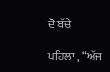ਦੋ ਬੱਚੇ

ਪਹਿਲਾ , “ਅੱਜ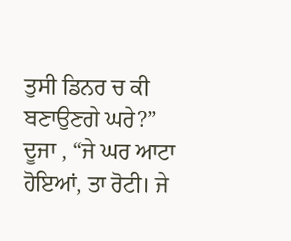ਤੁਸੀ ਡਿਨਰ ਚ ਕੀ ਬਣਾਉਣਗੇ ਘਰੇ?”
ਦੂਜਾ , “ਜੇ ਘਰ ਆਟਾ ਹੋਇਆਂ, ਤਾ ਰੋਟੀ। ਜੇ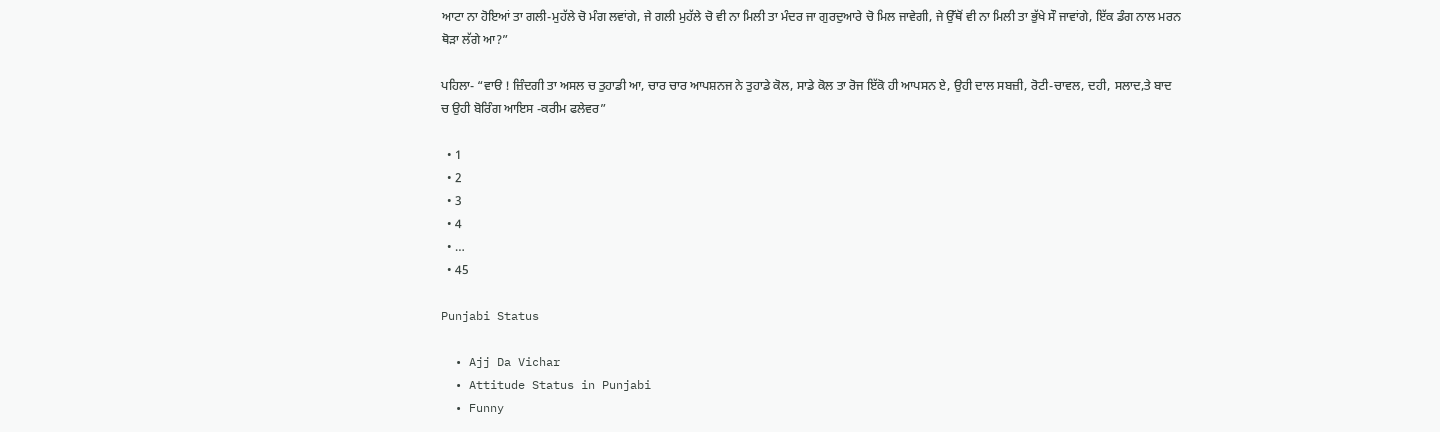ਆਟਾ ਨਾ ਹੋਇਆਂ ਤਾ ਗਲੀ-ਮੁਹੱਲੇ ਚੋ ਮੰਗ ਲਵਾਂਗੇ, ਜੇ ਗਲੀ ਮੁਹੱਲੇ ਚੋ ਵੀ ਨਾ ਮਿਲੀ ਤਾ ਮੰਦਰ ਜਾ ਗੁਰਦੁਆਰੇ ਚੋ ਮਿਲ ਜਾਵੇਗੀ, ਜੇ ਉੱਥੋਂ ਵੀ ਨਾ ਮਿਲੀ ਤਾ ਭੁੱਖੇ ਸੌ ਜਾਵਾਂਗੇ, ਇੱਕ ਡੰਗ ਨਾਲ ਮਰਨ ਥੋੜਾ ਲੱਗੇ ਆ?”

ਪਹਿਲਾ- “ਵਾੳ ! ਜ਼ਿੰਦਗੀ ਤਾ ਅਸਲ ਚ ਤੁਹਾਡੀ ਆ, ਚਾਰ ਚਾਰ ਆਪਸ਼ਨਜ ਨੇ ਤੁਹਾਡੇ ਕੋਲ, ਸਾਡੇ ਕੋਲ ਤਾ ਰੋਜ ਇੱਕੋ ਹੀ ਆਪਸਨ ਏ, ਉਹੀ ਦਾਲ ਸਬਜ਼ੀ, ਰੋਟੀ-ਚਾਵਲ, ਦਹੀ, ਸਲਾਦ,ਤੇ ਬਾਦ ਚ ਉਹੀ ਬੋਰਿੰਗ ਆਇਸ -ਕਰੀਮ ਫਲੇਵਰ”

  • 1
  • 2
  • 3
  • 4
  • …
  • 45

Punjabi Status

  • Ajj Da Vichar
  • Attitude Status in Punjabi
  • Funny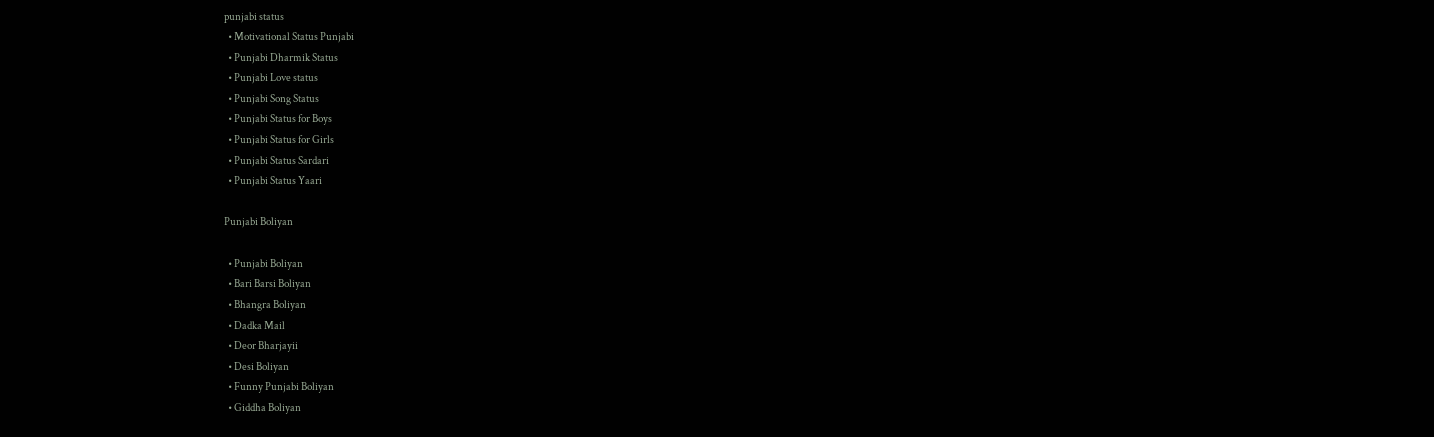punjabi status
  • Motivational Status Punjabi
  • Punjabi Dharmik Status
  • Punjabi Love status
  • Punjabi Song Status
  • Punjabi Status for Boys
  • Punjabi Status for Girls
  • Punjabi Status Sardari
  • Punjabi Status Yaari

Punjabi Boliyan

  • Punjabi Boliyan
  • Bari Barsi Boliyan
  • Bhangra Boliyan
  • Dadka Mail
  • Deor Bharjayii
  • Desi Boliyan
  • Funny Punjabi Boliyan
  • Giddha Boliyan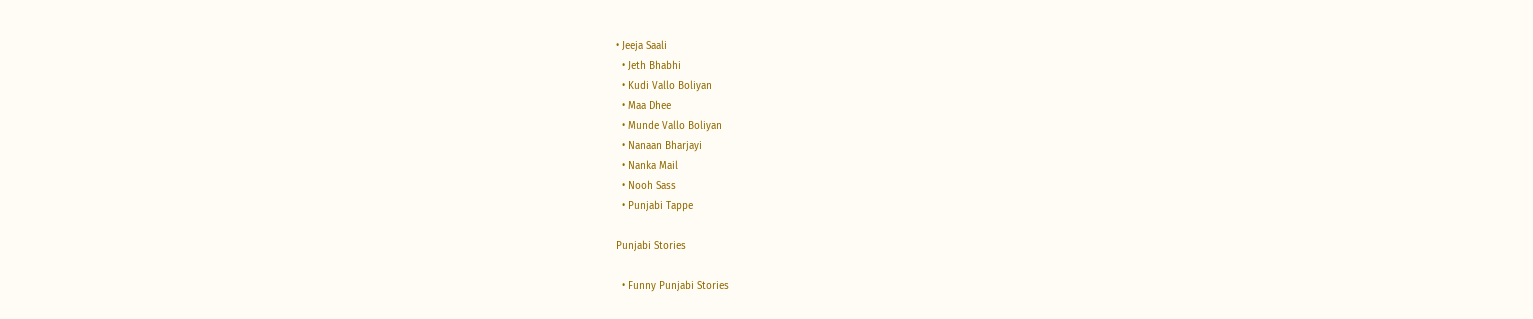• Jeeja Saali
  • Jeth Bhabhi
  • Kudi Vallo Boliyan
  • Maa Dhee
  • Munde Vallo Boliyan
  • Nanaan Bharjayi
  • Nanka Mail
  • Nooh Sass
  • Punjabi Tappe

Punjabi Stories

  • Funny Punjabi Stories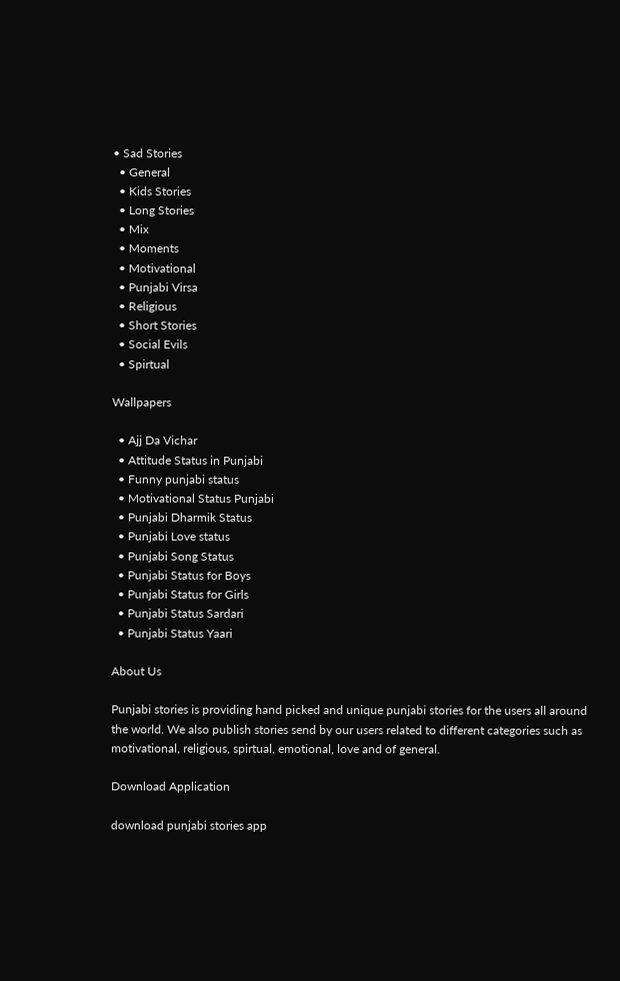• Sad Stories
  • General
  • Kids Stories
  • Long Stories
  • Mix
  • Moments
  • Motivational
  • Punjabi Virsa
  • Religious
  • Short Stories
  • Social Evils
  • Spirtual

Wallpapers

  • Ajj Da Vichar
  • Attitude Status in Punjabi
  • Funny punjabi status
  • Motivational Status Punjabi
  • Punjabi Dharmik Status
  • Punjabi Love status
  • Punjabi Song Status
  • Punjabi Status for Boys
  • Punjabi Status for Girls
  • Punjabi Status Sardari
  • Punjabi Status Yaari

About Us

Punjabi stories is providing hand picked and unique punjabi stories for the users all around the world. We also publish stories send by our users related to different categories such as motivational, religious, spirtual, emotional, love and of general.

Download Application

download punjabi stories app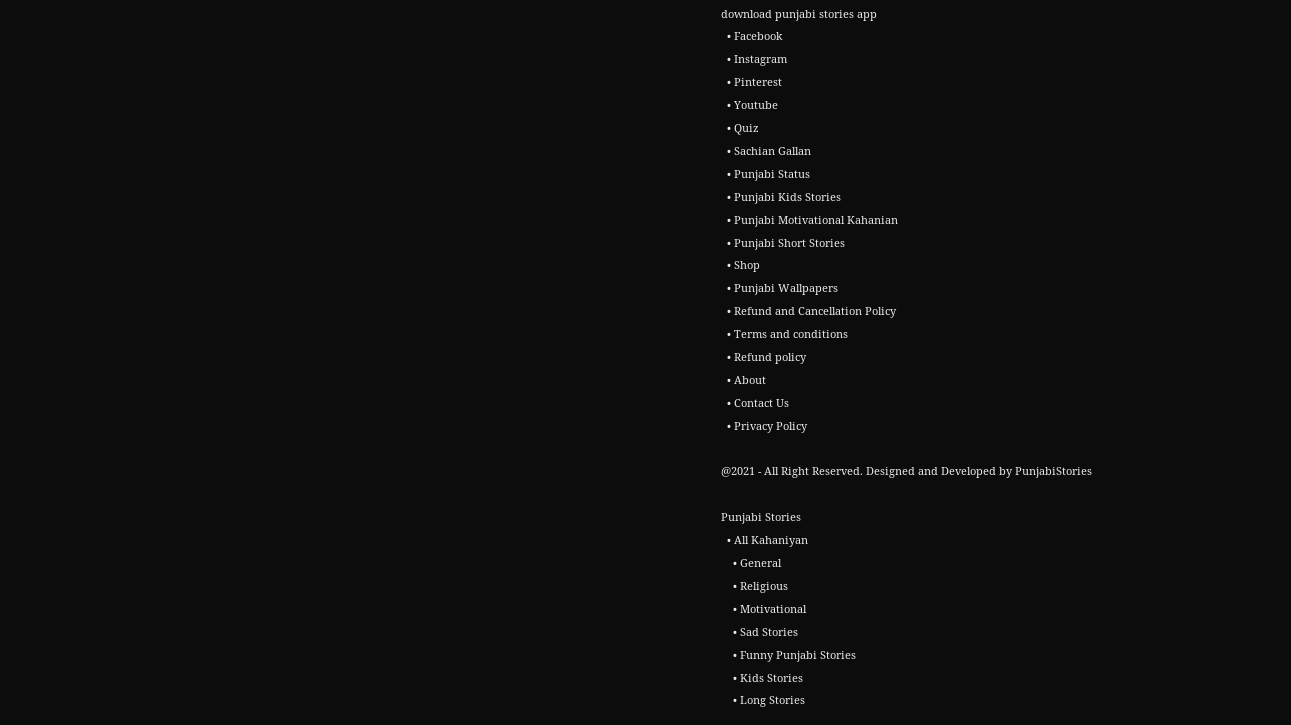download punjabi stories app
  • Facebook
  • Instagram
  • Pinterest
  • Youtube
  • Quiz
  • Sachian Gallan
  • Punjabi Status
  • Punjabi Kids Stories
  • Punjabi Motivational Kahanian
  • Punjabi Short Stories
  • Shop
  • Punjabi Wallpapers
  • Refund and Cancellation Policy
  • Terms and conditions
  • Refund policy
  • About
  • Contact Us
  • Privacy Policy

@2021 - All Right Reserved. Designed and Developed by PunjabiStories

Punjabi Stories
  • All Kahaniyan
    • General
    • Religious
    • Motivational
    • Sad Stories
    • Funny Punjabi Stories
    • Kids Stories
    • Long Stories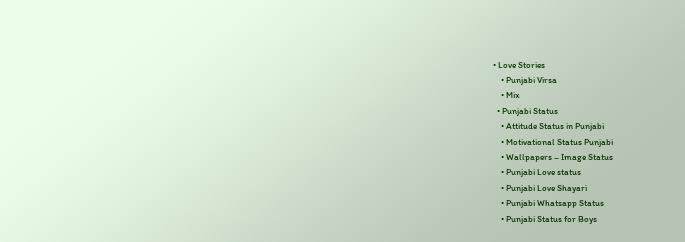• Love Stories
    • Punjabi Virsa
    • Mix
  • Punjabi Status
    • Attitude Status in Punjabi
    • Motivational Status Punjabi
    • Wallpapers – Image Status
    • Punjabi Love status
    • Punjabi Love Shayari
    • Punjabi Whatsapp Status
    • Punjabi Status for Boys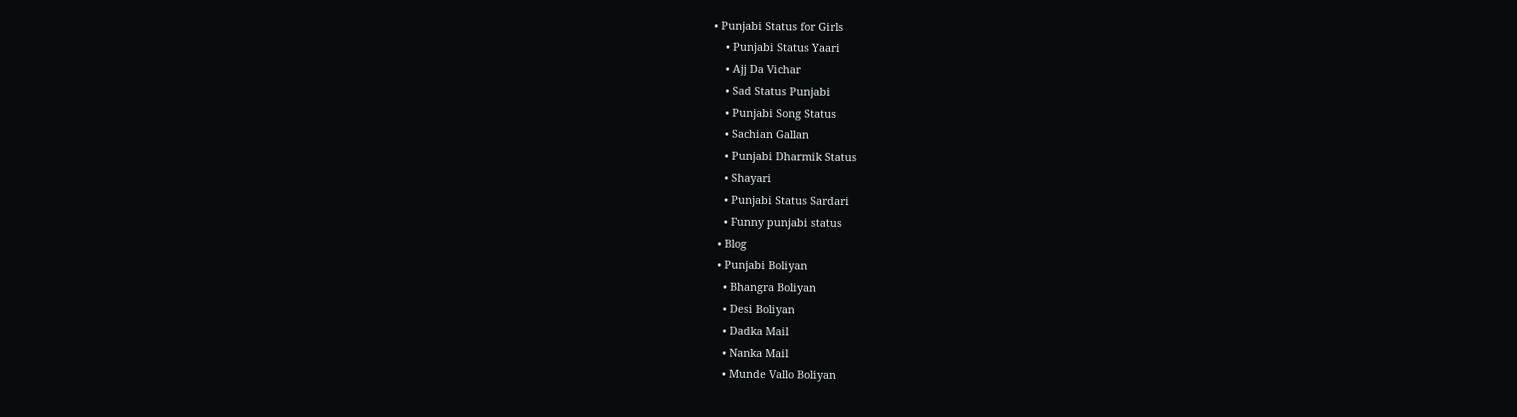• Punjabi Status for Girls
    • Punjabi Status Yaari
    • Ajj Da Vichar
    • Sad Status Punjabi
    • Punjabi Song Status
    • Sachian Gallan
    • Punjabi Dharmik Status
    • Shayari
    • Punjabi Status Sardari
    • Funny punjabi status
  • Blog
  • Punjabi Boliyan
    • Bhangra Boliyan
    • Desi Boliyan
    • Dadka Mail
    • Nanka Mail
    • Munde Vallo Boliyan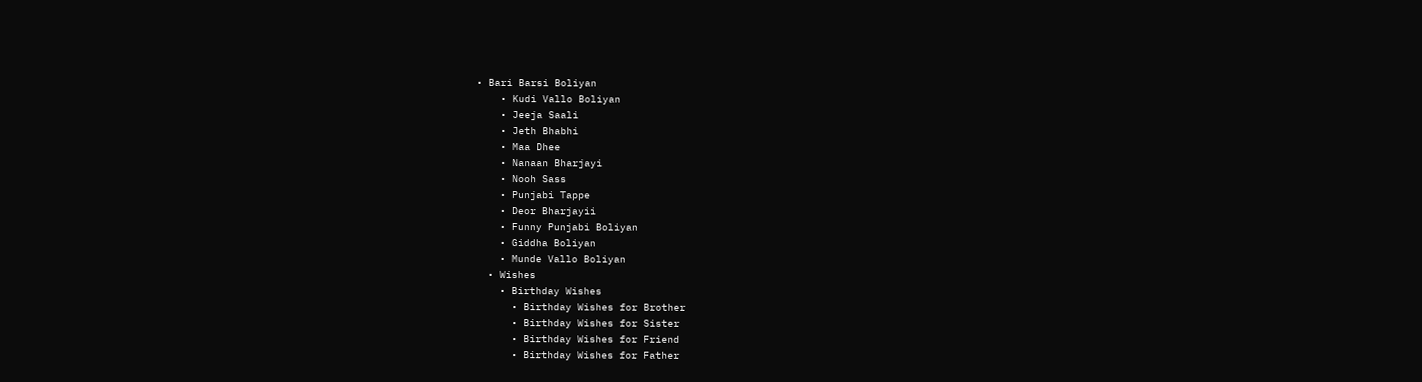• Bari Barsi Boliyan
    • Kudi Vallo Boliyan
    • Jeeja Saali
    • Jeth Bhabhi
    • Maa Dhee
    • Nanaan Bharjayi
    • Nooh Sass
    • Punjabi Tappe
    • Deor Bharjayii
    • Funny Punjabi Boliyan
    • Giddha Boliyan
    • Munde Vallo Boliyan
  • Wishes
    • Birthday Wishes
      • Birthday Wishes for Brother
      • Birthday Wishes for Sister
      • Birthday Wishes for Friend
      • Birthday Wishes for Father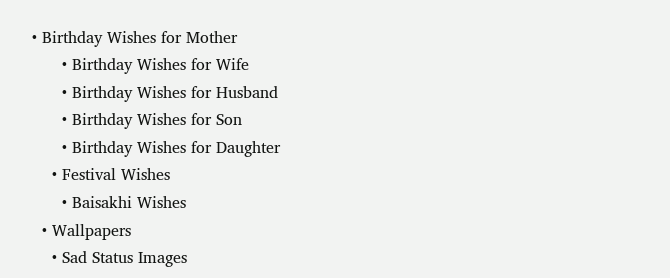• Birthday Wishes for Mother
      • Birthday Wishes for Wife
      • Birthday Wishes for Husband
      • Birthday Wishes for Son
      • Birthday Wishes for Daughter
    • Festival Wishes
      • Baisakhi Wishes
  • Wallpapers
    • Sad Status Images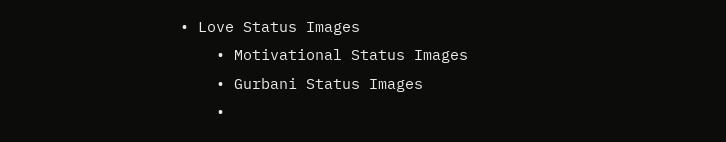• Love Status Images
    • Motivational Status Images
    • Gurbani Status Images
    •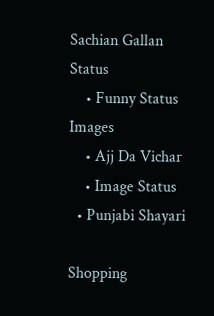Sachian Gallan Status
    • Funny Status Images
    • Ajj Da Vichar
    • Image Status
  • Punjabi Shayari

Shopping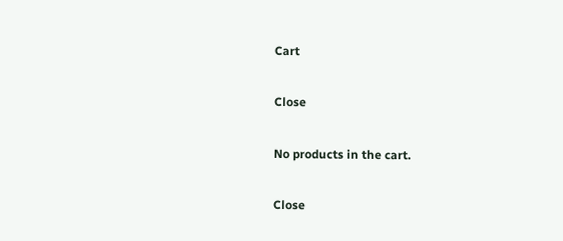Cart

Close

No products in the cart.

Close